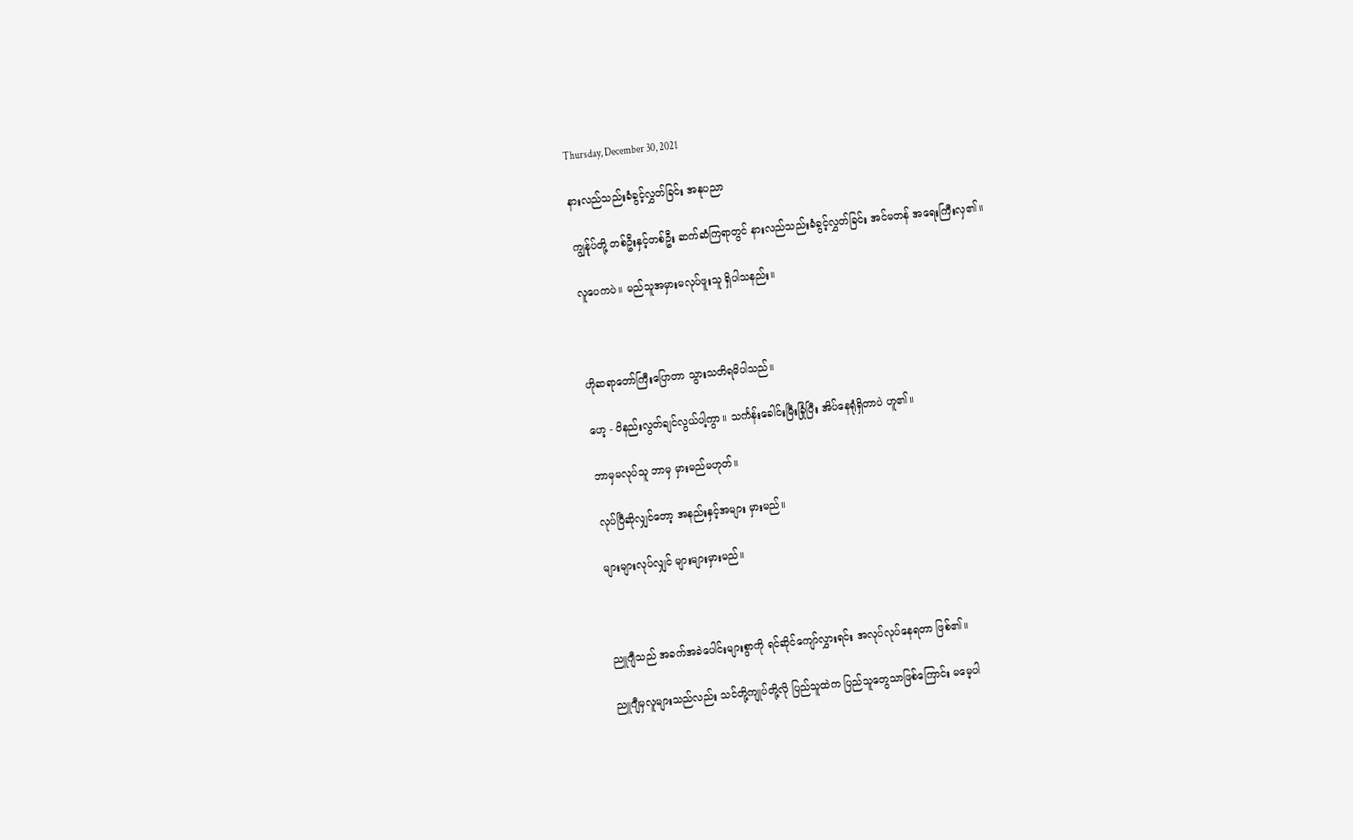Thursday, December 30, 2021

နားလည်သည်းခံခွင့်လွှတ်ခြင်း အနုပညာ

ကျွန်ုပ်တို့ တစ်ဦးနှင့်တစ်ဦး ဆက်ဆံကြရာတွင် နားလည်သည်းခံခွင့်လွှတ်ခြင်း အင်မတန် အရေးကြီးလှ၏။

လူပေကပဲ။ မည်သူအမှားမလုပ်ဖူးသူ ရှိပါသနည်း။



ဟိုဆရာတော်ကြီးပြောတာ သွားသတိရမိပါသည်။

ဟေ့ - ဝိနည်းလွတ်ချင်လွယ်ပါ့ကွာ။ သင်္ကန်းခေါင်းမြီးခြုံပြီး အိပ်နေရုံရှိတာပဲ ဟူ၏။

ဘာမှမလုပ်သူ ဘာမှ မှားမည်မဟုတ်။

လုပ်ပြီဆိုလျှင်တော့ အနည်းနှင့်အများ မှားမည်။

များများလုပ်လျှင် များများမှားမည်။



ညူဂျီသည် အခက်အခဲပေါင်းများစွာကို ရင်ဆိုင်ကျော်လွှားရင်း အလုပ်လုပ်နေရတာ ဖြစ်၏။

ညူဂျီမှလူများသည်လည်း သင်တို့ကျုပ်တို့လို ပြည်သူထဲက ပြည်သူတွေသာဖြစ်ကြောင်း မမေ့ပါ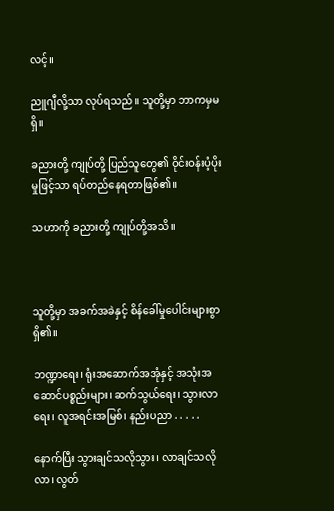လင့်။

ညူဂျီလို့သာ လုပ်ရသည်။ သူတို့မှာ ဘာကမှမရှိ။

ခညားတို့ ကျုပ်တို့ ပြည်သူတွေ၏ ဝိုင်းဝန်းပံ့ပိုးမှုဖြင့်သာ ရပ်တည်နေရတာဖြစ်၏။

သဟာကို ခညားတို့ ကျုပ်တို့အသိ။



သူတို့မှာ အခက်အခဲနှင့် စိန်ခေါ်မှုပေါင်းများစွာ ရှိ၏။

ဘဏ္ဍာရေး၊ ရုံးအဆောက်အအုံနှင့် အသုံးအဆောင်ပစ္စည်းများ၊ ဆက်သွယ်ရေး၊ သွားလာရေး၊ လူအရင်းအမြစ်၊ နည်းပညာ . . . . .

နောက်ပြီး သွားချင်သလိုသွား၊ လာချင်သလိုလာ၊ လွတ်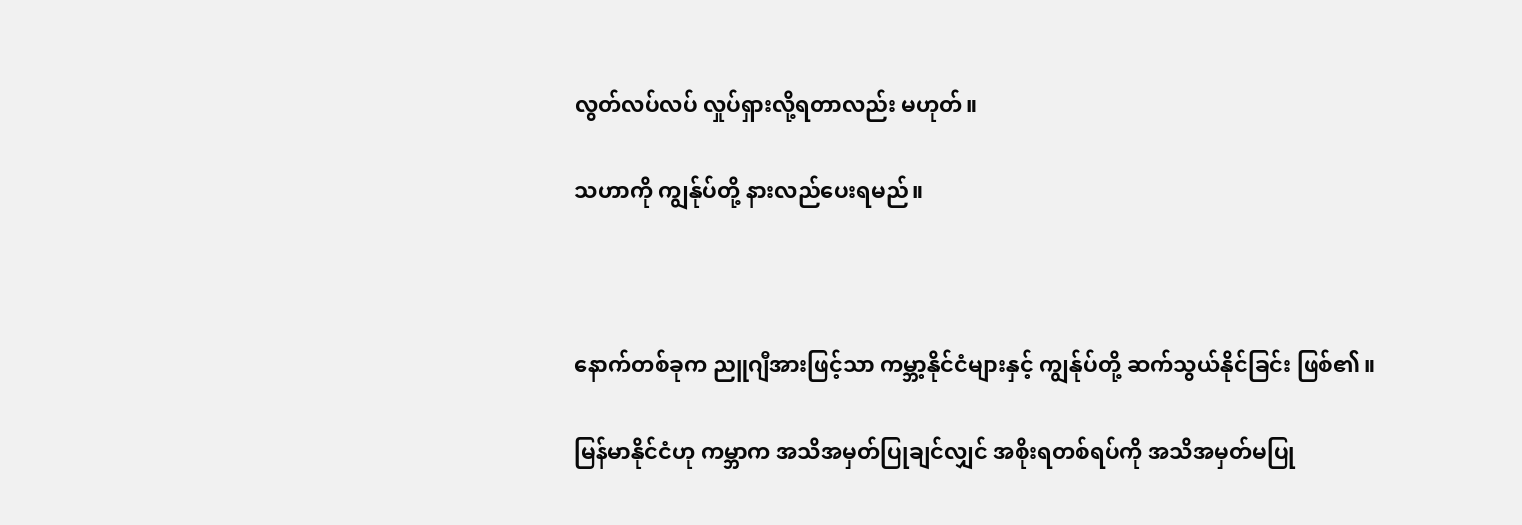လွတ်လပ်လပ် လှုပ်ရှားလို့ရတာလည်း မဟုတ်။

သဟာကို ကျွန်ုပ်တို့ နားလည်ပေးရမည်။



နောက်တစ်ခုက ညူဂျီအားဖြင့်သာ ကမ္ဘာ့နိုင်ငံများနှင့် ကျွန်ုပ်တို့ ဆက်သွယ်နိုင်ခြင်း ဖြစ်၏။

မြန်မာနိုင်ငံဟု ကမ္ဘာက အသိအမှတ်ပြုချင်လျှင် အစိုးရတစ်ရပ်ကို အသိအမှတ်မပြု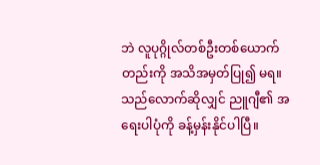ဘဲ လူပုဂ္ဂိုလ်တစ်ဦးတစ်ယောက် တည်းကို အသိအမှတ်ပြု၍ မရ။ သည်လောက်ဆိုလျှင် ညူဂျီ၏ အရေးပါပုံကို ခန့်မှန်းနိုင်ပါပြီ။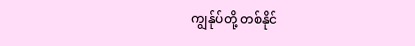ကျွန်ုပ်တို့ တစ်နိုင်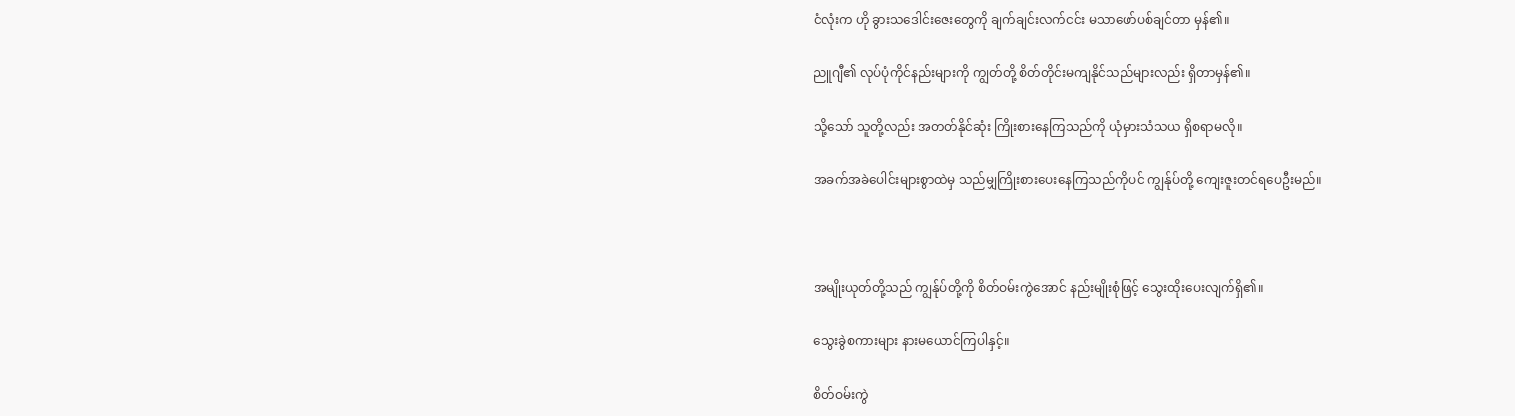ငံလုံးက ဟို ခွားသဒေါင်းဇေးတွေကို ချက်ချင်းလက်ငင်း မသာဖော်ပစ်ချင်တာ မှန်၏။

ညူဂျီ၏ လုပ်ပုံကိုင်နည်းများကို ကျွတ်တို့ စိတ်တိုင်းမကျနိုင်သည်များလည်း ရှိတာမှန်၏။

သို့သော် သူတို့လည်း အတတ်နိုင်ဆုံး ကြိုးစားနေကြသည်ကို ယုံမှားသံသယ ရှိစရာမလို။

အခက်အခဲပေါင်းများစွာထဲမှ သည်မျှကြိုးစားပေးနေကြသည်ကိုပင် ကျွန်ုပ်တို့ ကျေးဇူးတင်ရပေဦးမည်။



အမျိုးယုတ်တို့သည် ကျွန်ုပ်တို့ကို စိတ်ဝမ်းကွဲအောင် နည်းမျိုးစုံဖြင့် သွေးထိုးပေးလျက်ရှိ၏။

သွေးခွဲစကားများ နားမယောင်ကြပါနှင့်။

စိတ်ဝမ်းကွဲ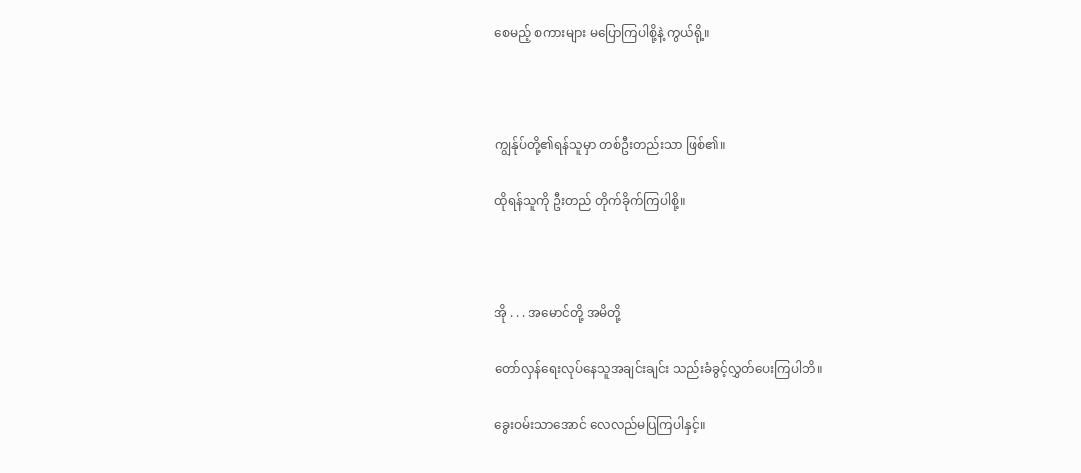စေမည့် စကားများ မပြောကြပါစို့နဲ့ ကွယ်ရို့။



ကျွန်ုပ်တို့၏ရန်သူမှာ တစ်ဦးတည်းသာ ဖြစ်၏။

ထိုရန်သူကို ဦးတည် တိုက်ခိုက်ကြပါစို့။



အို . . . အမောင်တို့ အမိတို့

တော်လှန်ရေးလုပ်နေသူအချင်းချင်း သည်းခံခွင့်လွှတ်ပေးကြပါဘိ။

ခွေးဝမ်းသာအောင် လေလည်မပြကြပါနှင့်။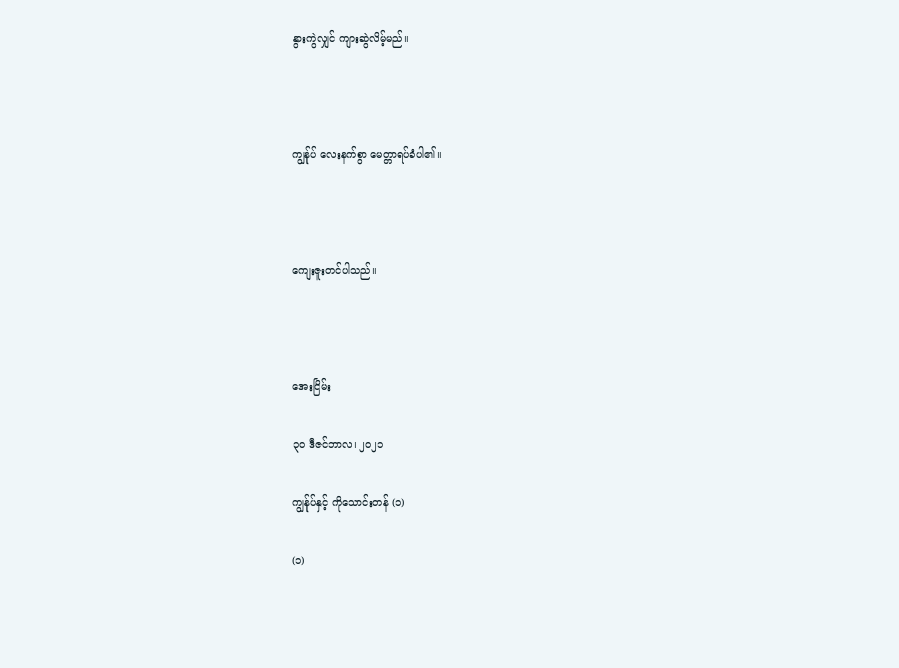နွားကွဲလျှင် ကျားဆွဲလိမ့်မည်။



ကျွန်ုပ် လေးနက်စွာ မေတ္တာရပ်ခံပါ၏။



ကျေးဇူးတင်ပါသည်။



အေးငြိမ်း

၃၀ ဒီဇင်ဘာလ၊ ၂၀၂၁

ကျွန်ုပ်နှင့် ကိုသောင်းတန် (၁)

(၁)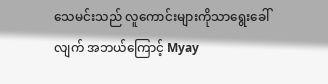သေမင်းသည် လူကောင်းများကိုသာရွေးခေါ်လျက် အဘယ်ကြောင့် Myay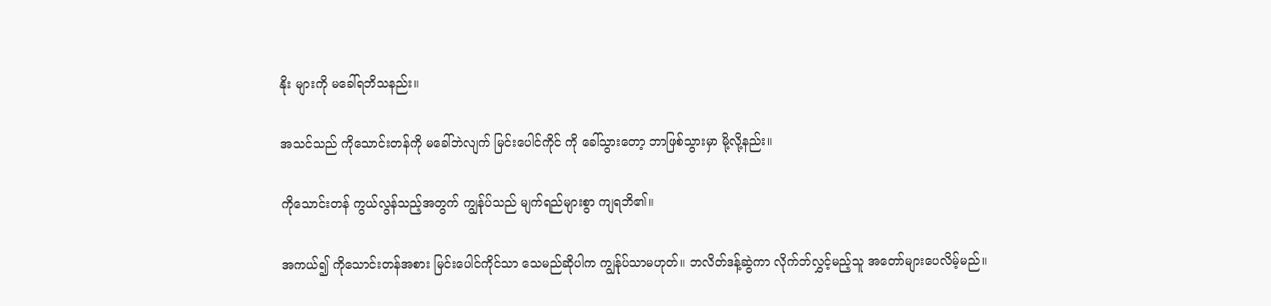နိုး များကို မခေါ်ရဘိသနည်း။

အသင်သည် ကိုသောင်းတန်ကို မခေါ်ဘဲလျက် မြင်းပေါင်ကိုင် ကို ခေါ်သွားတော့ ဘာဖြစ်သွားမှာ မို့လို့နည်း။

ကိုသောင်းတန် ကွယ်လွန်သည့်အတွက် ကျွန်ုပ်သည် မျက်ရည်များစွာ ကျရဘိ၏။

အကယ်၍ ကိုသောင်းတန်အစား မြင်းပေါင်ကိုင်သာ သေမည်ဆိုပါက ကျွန်ုပ်သာမဟုတ်။ ဘလိတ်ဒန့်ဆွဲကာ လိုက်ဘ်လွှင့်မည့်သူ အတော်များပေလိမ့်မည်။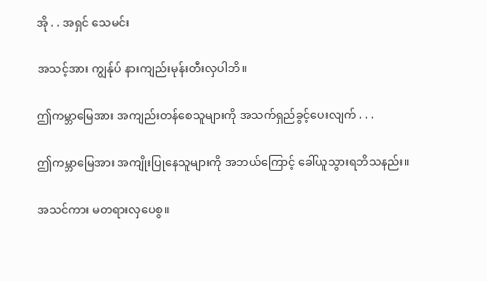အို . . အရှင် သေမင်း

အသင့်အား ကျွန်ုပ် နားကျည်းမုန်းတီးလှပါဘိ။

ဤကမ္ဘာမြေအား အကျည်းတန်စေသူများကို အသက်ရှည်ခွင့်ပေးလျက် . . .

ဤကမ္ဘာမြေအား အကျိုးပြုနေသူများကို အဘယ်ကြောင့် ခေါ်ယူသွားရဘိသနည်း။

အသင်ကား မတရားလှပေစွ။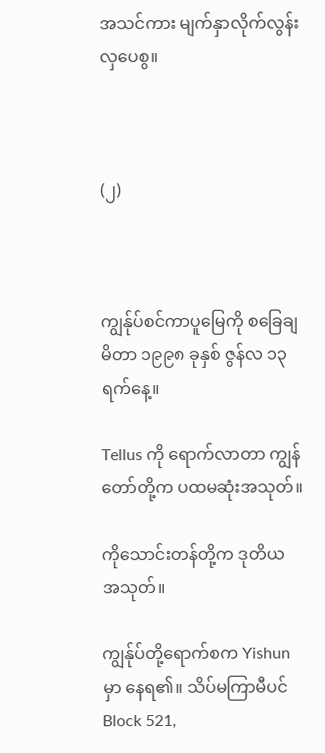အသင်ကား မျက်နှာလိုက်လွန်းလှပေစွ။



(၂)



ကျွန်ုပ်စင်ကာပူမြေကို စခြေချမိတာ ၁၉၉၈ ခုနှစ် ဇွန်လ ၁၃ ရက်နေ့။

Tellus ကို ရောက်လာတာ ကျွန်တော်တို့က ပထမဆုံးအသုတ်။

ကိုသောင်းတန်တို့က ဒုတိယ အသုတ်။

ကျွန်ုပ်တို့ရောက်စက Yishun မှာ နေရ၏။ သိပ်မကြာမီပင် Block 521,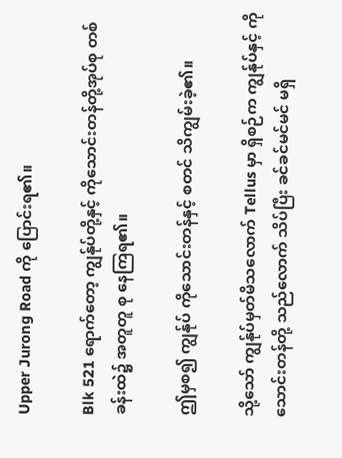Upper Jurong Road ကို ပြောင်းရ၏။

Blk 521 ရောက်တော့ ကျွန်ုပ်တို့နှင့် ကိုသောင်းတန်တို့အုပ်စု တစ်ခန်းထဲ၌ အတူတူ စု နေကြရ၏။

ဤမှစ၍ ကျွန်ုပ် ကိုသောင်းတန်နှင့် စတင် သိကျွမ်းခဲ့၏။

သို့သော် ကျွန်ုပ်မှတ်မိသလောက် Tellus မှာ ရှိစဉ်က ကျွန်ုပ်နှင့် ကိုသောင်းတန်တို့ သည်လောက် သိပ်ပြီး ခင်ခင်မင်မင် မရှိ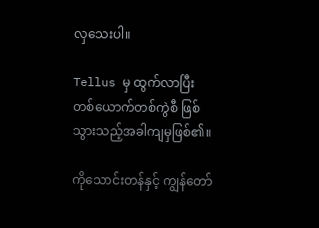လှသေးပါ။

Tellus မှ ထွက်လာပြီး တစ်ယောက်တစ်ကွဲစီ ဖြစ်သွားသည့်အခါကျမှဖြစ်၏။

ကိုသောင်းတန်နှင့် ကျွန်တော်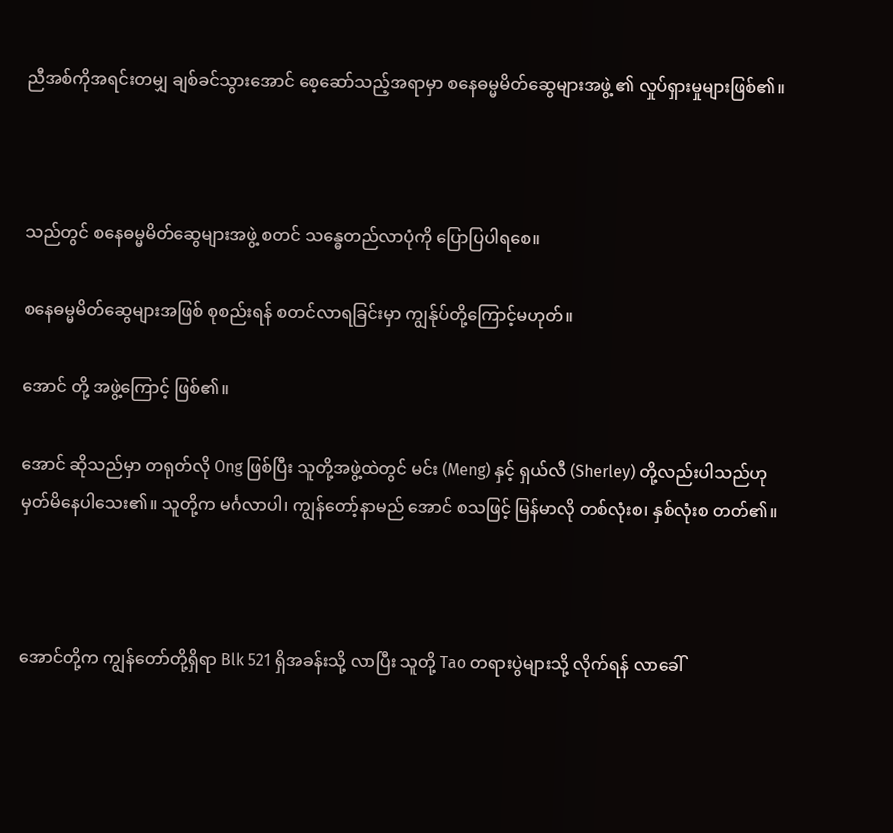ညီအစ်ကိုအရင်းတမျှ ချစ်ခင်သွားအောင် စေ့ဆော်သည့်အရာမှာ စနေဓမ္မမိတ်ဆွေများအဖွဲ့ ၏ လှုပ်ရှားမှုများဖြစ်၏။



သည်တွင် စနေဓမ္မမိတ်ဆွေများအဖွဲ့ စတင် သန္ဓေတည်လာပုံကို ပြောပြပါရစေ။

စနေဓမ္မမိတ်ဆွေများအဖြစ် စုစည်းရန် စတင်လာရခြင်းမှာ ကျွန်ုပ်တို့ကြောင့်မဟုတ်။

အောင် တို့ အဖွဲ့ကြောင့် ဖြစ်၏။

အောင် ဆိုသည်မှာ တရုတ်လို Ong ဖြစ်ပြီး သူတို့အဖွဲ့ထဲတွင် မင်း (Meng) နှင့် ရှယ်လီ (Sherley) တို့လည်းပါသည်ဟု မှတ်မိနေပါသေး၏။ သူတို့က မင်္ဂလာပါ၊ ကျွန်တော့်နာမည် အောင် စသဖြင့် မြန်မာလို တစ်လုံးစ၊ နှစ်လုံးစ တတ်၏။



အောင်တို့က ကျွန်တော်တို့ရှိရာ Blk 521 ရှိအခန်းသို့ လာပြီး သူတို့ Tao တရားပွဲများသို့ လိုက်ရန် လာခေါ်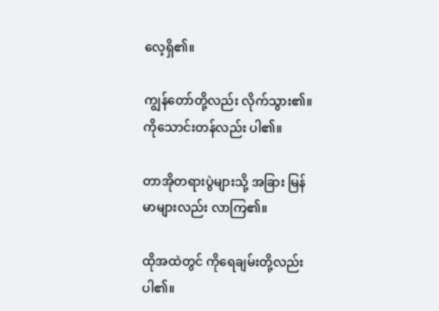လေ့ရှိ၏။

ကျွန်တော်တို့လည်း လိုက်သွား၏။ ကိုသောင်းတန်လည်း ပါ၏။

တာအိုတရားပွဲများသို့ အခြား မြန်မာများလည်း လာကြ၏။

ထိုအထဲတွင် ကိုရေချမ်းတို့လည်း ပါ၏။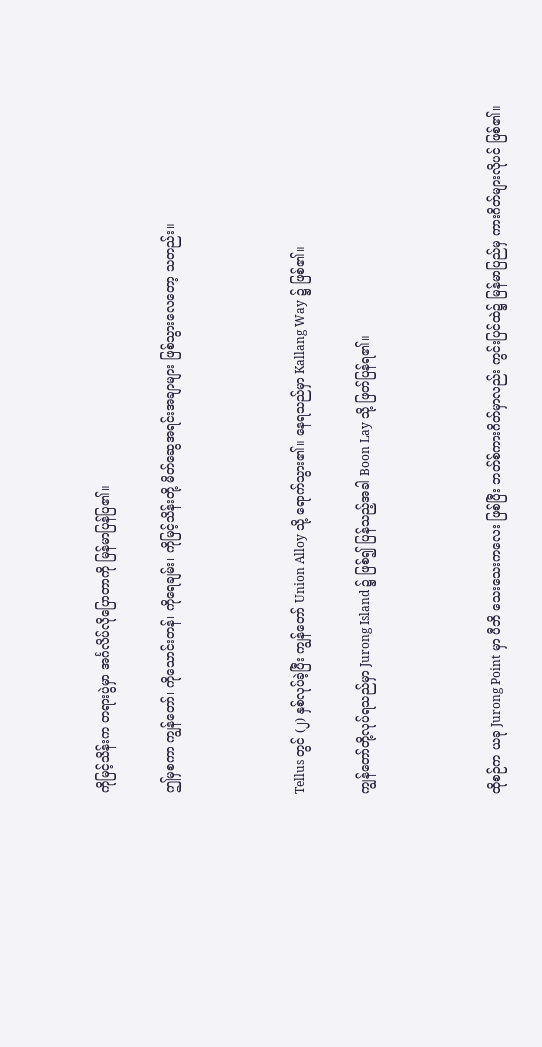ကိုမြင့်သိန်းက တရားပွဲမှာ အင်္ဂလိပ်လိုပြောတာကို မြန်မာပြန်ပြ၏။

ဤမှစကာ ကျွန်တော်၊ ကိုသောင်းတန်၊ ကိုရေချမ်း၊ ကိုမြင့်သိန်းတို့ မိတ်ဆွေအရင်းအချာများ ဖြစ်သွားလေတော့ သတည်း။



Tellus တွင် (၂) နှစ်လုပ်ခဲ့ပြီး ကျွန်တော် Union Alloy သို့ ရောက်သွား၏။ နေရသည်မှာ Kallang Way ၌ ဖြစ်၏။

ကျွန်တော်တို့လုပ်ရသည်မှာ Jurong Island ၌ ဖြစ်၍ ပြန်သည့်အခါ Boon Lay သို့ ဖြတ်ပြန်ရ၏။



ထိုစဉ်က ယခု Jurong Point မှာ ပီဘိ သေးသေးကလေး ဖြစ်ပြီး ဘတ်စ်ကားဂိတ်မှာလည်း ကွင်းပြင်ထဲ၌ မြန်မာပြည်မှ ကားဂိတ်များလိုပင် ဖြစ်၏။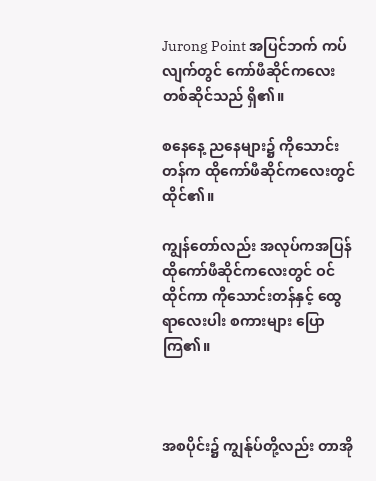Jurong Point အပြင်ဘက် ကပ်လျက်တွင် ကော်ဖီဆိုင်ကလေး တစ်ဆိုင်သည် ရှိ၏။

စနေနေ့ ညနေများ၌ ကိုသောင်းတန်က ထိုကော်ဖီဆိုင်ကလေးတွင် ထိုင်၏။

ကျွန်တော်လည်း အလုပ်ကအပြန် ထိုကော်ဖီဆိုင်ကလေးတွင် ဝင်ထိုင်ကာ ကိုသောင်းတန်နှင့် ထွေရာလေးပါး စကားများ ပြောကြ၏။



အစပိုင်း၌ ကျွန်ုပ်တို့လည်း တာအို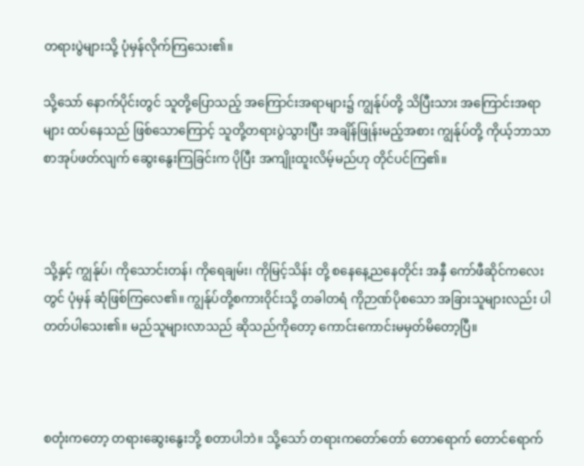တရားပွဲများသို့ ပုံမှန်လိုက်ကြသေး၏။

သို့သော် နောက်ပိုင်းတွင် သူတို့ပြောသည့် အကြောင်းအရာများ၌ ကျွန်ုပ်တို့ သိပြီးသား အကြောင်းအရာများ ထပ်နေသည် ဖြစ်သောကြောင့် သူတို့တရားပွဲသွားပြီး အချိန်ဖြုန်းမည့်အစား ကျွန်ုပ်တို့ ကိုယ့်ဘာသာ စာအုပ်ဖတ်လျက် ဆွေးနွေးကြခြင်းက ပိုပြီး အကျိုးထူးလိမ့်မည်ဟု တိုင်ပင်ကြ၏။



သို့နှင့် ကျွန်ုပ်၊ ကိုသောင်းတန်၊ ကိုရေချမ်း၊ ကိုမြင့်သိန်း တို့ စနေနေ့ညနေတိုင်း အနှီ ကော်ဖီဆိုင်ကလေးတွင် ပုံမှန် ဆုံဖြစ်ကြလေ၏။ ကျွန်ုပ်တို့စကားဝိုင်းသို့ တခါတရံ ကိုဉာဏ်ပိုစသော အခြားသူများလည်း ပါတတ်ပါသေး၏။ မည်သူများလာသည် ဆိုသည်ကိုတော့ ကောင်းကောင်းမမှတ်မိတော့ပြီ။



စတုံးကတော့ တရားဆွေးနွေးဘို့ စတာပါဘဲ။ သို့သော် တရားကတော်တော် တောရောက် တောင်ရောက်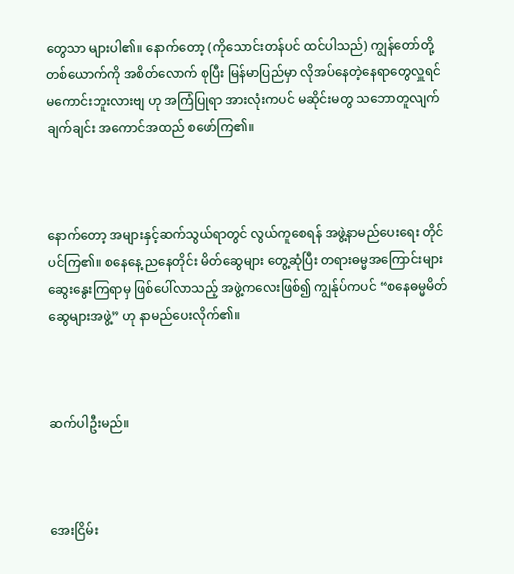တွေသာ များပါ၏။ နောက်တော့ (ကိုသောင်းတန်ပင် ထင်ပါသည်) ကျွန်တော်တို့ တစ်ယောက်ကို အစိတ်လောက် စုပြီး မြန်မာပြည်မှာ လိုအပ်နေတဲ့နေရာတွေလှူရင် မကောင်းဘူးလားဗျ ဟု အကြံပြုရာ အားလုံးကပင် မဆိုင်းမတွ သဘောတူလျက် ချက်ချင်း အကောင်အထည် စဖော်ကြ၏။



နောက်တော့ အများနှင့်ဆက်သွယ်ရာတွင် လွယ်ကူစေရန် အဖွဲ့နာမည်ပေးရေး တိုင်ပင်ကြ၏။ စနေနေ့ ညနေတိုင်း မိတ်ဆွေများ တွေ့ဆုံပြီး တရားဓမ္မအကြောင်းများ ဆွေးနွေးကြရာမှ ဖြစ်ပေါ်လာသည့် အဖွဲ့ကလေးဖြစ်၍ ကျွန်ုပ်ကပင် “စနေဓမ္မမိတ်ဆွေများအဖွဲ့” ဟု နာမည်ပေးလိုက်၏။



ဆက်ပါဦးမည်။



အေးငြိမ်း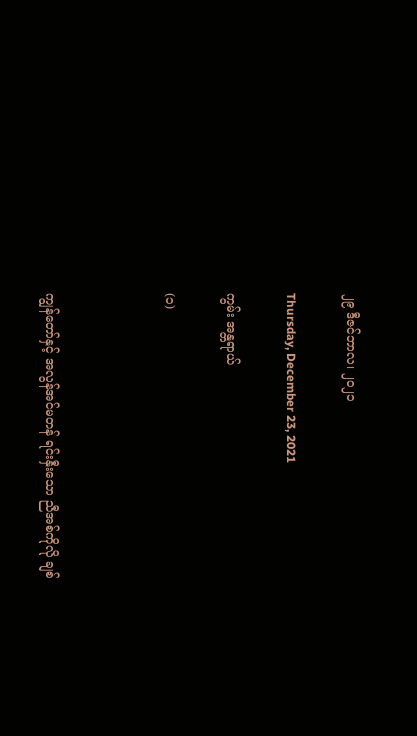၂၉ ဒီဇင်ဘာလ၊ ၂၀၂၁

Thursday, December 23, 2021

ကွမ်း အန္တရာယ်

(၁)



ကျွန်တော်နှင့် အလွန်အင်မတန် ရင်းနှီးသော ညီအစ်ကိုလို ချစ်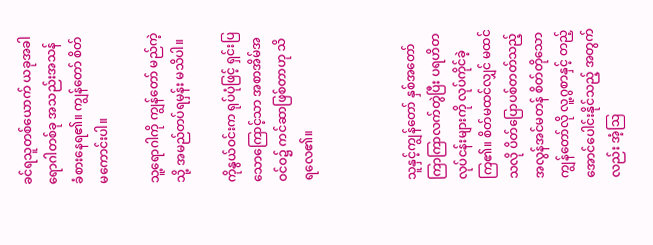ခင်ရသူတစ်ယောက် ယခုအခါ ရောဂါတစ်ခု အသည်းအသန် ခံစားနေရ၏။ ကျွန်တော် စိတ်မကောင်းပါ။

သူ့ရောဂါကို ကျွန်တော် မည်ကဲ့သို့ အမည်တပ်ရမှန်း မသိပါ။

ကိုနွယ်ဝင်းက ရုပ်ပုံဖြင့် ရှင်းပြသောကြောင့်သာ အစာအိမ်အဝင်ဝ၌ ကင်ဆာဖြစ်တာဟု သိရလေ၏။



သူနှင့်ကျွန်တော် နှစ်အတော်ကြာကြာလက်တွဲပြီး ပရဟိတလုပ်ငန်းများကို လုပ်ကိုင်ခဲ့ကြ၏။ စိတ်မထင်လျှင် မထင်သလို ပိတ်ပြောပစ်တတ်သည့် အလွန်အင်မတန် စိတ်တိုသော ကျွန်တော်လို လူ့ဂွစာနှင့် တည့်အောင်ပေါင်းနိုင်သည့် အတွက် လည်း အံ့ဩ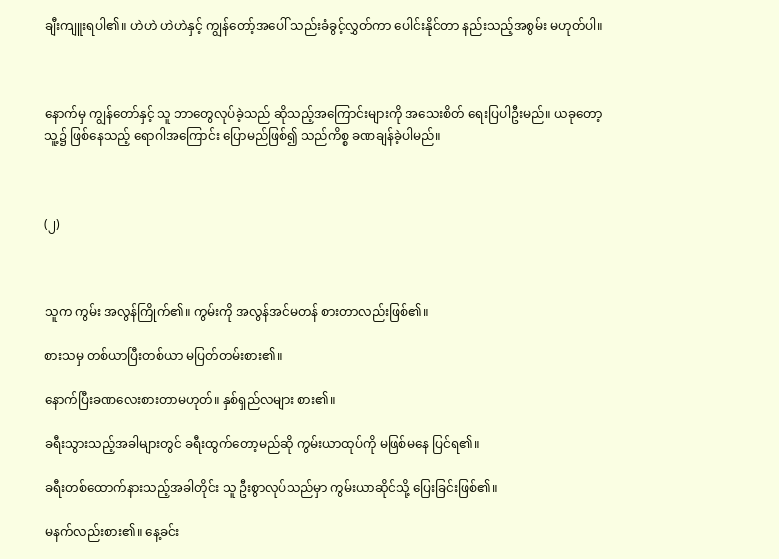ချီးကျူးရပါ၏။ ဟဲဟဲ ဟဲဟဲနှင့် ကျွန်တော့်အပေါ် သည်းခံခွင့်လွှတ်ကာ ပေါင်းနိုင်တာ နည်းသည့်အစွမ်း မဟုတ်ပါ။



နောက်မှ ကျွန်တော်နှင့် သူ ဘာတွေလုပ်ခဲ့သည် ဆိုသည့်အကြောင်းများကို အသေးစိတ် ရေးပြပါဦးမည်။ ယခုတော့ သူ့၌ ဖြစ်နေသည့် ရောဂါအကြောင်း ပြောမည်ဖြစ်၍ သည်ကိစ္စ ခဏချန်ခဲ့ပါမည်။



(၂)



သူက ကွမ်း အလွန်ကြိုက်၏။ ကွမ်းကို အလွန်အင်မတန် စားတာလည်းဖြစ်၏။

စားသမှ တစ်ယာပြီးတစ်ယာ မပြတ်တမ်းစား၏။

နောက်ပြီးခဏလေးစားတာမဟုတ်။ နှစ်ရှည်လများ စား၏။

ခရီးသွားသည့်အခါများတွင် ခရီးထွက်တော့မည်ဆို ကွမ်းယာထုပ်ကို မဖြစ်မနေ ပြင်ရ၏။

ခရီးတစ်ထောက်နားသည့်အခါတိုင်း သူ ဦးစွာလုပ်သည်မှာ ကွမ်းယာဆိုင်သို့ ပြေးခြင်းဖြစ်၏။

မနက်လည်းစား၏။ နေ့ခင်း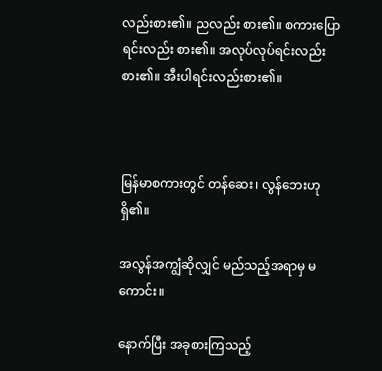လည်းစား၏။ ညလည်း စား၏။ စကားပြောရင်းလည်း စား၏။ အလုပ်လုပ်ရင်းလည်းစား၏။ အီးပါရင်းလည်းစား၏။



မြန်မာစကားတွင် တန်ဆေး၊ လွန်ဘေးဟု ရှိ၏။

အလွန်အကျွံဆိုလျှင် မည်သည့်အရာမှ မကောင်း။

နောက်ပြီး အခုစားကြသည့်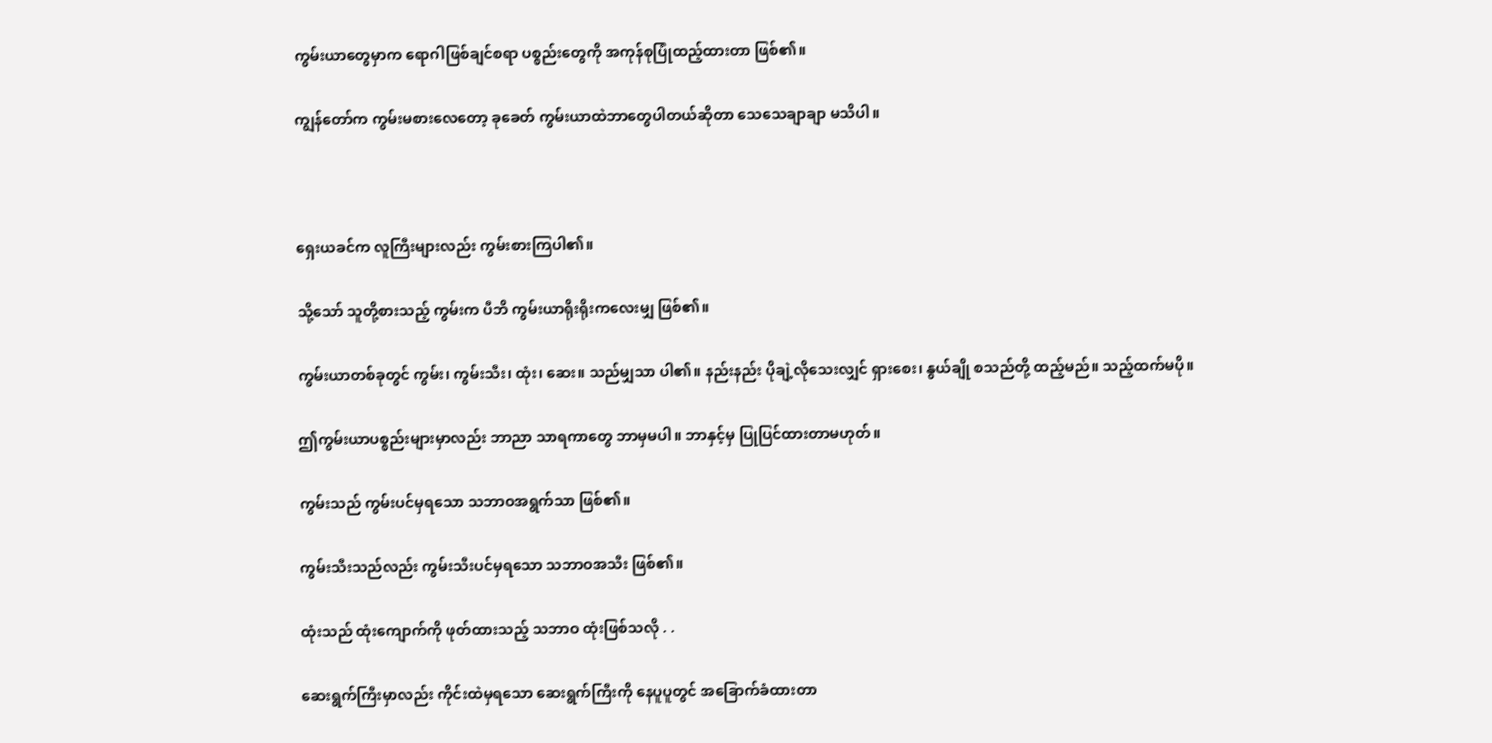ကွမ်းယာတွေမှာက ရောဂါဖြစ်ချင်စရာ ပစ္စည်းတွေကို အကုန်စုပြုံထည့်ထားတာ ဖြစ်၏။

ကျွန်တော်က ကွမ်းမစားလေတော့ ခုခေတ် ကွမ်းယာထဲဘာတွေပါတယ်ဆိုတာ သေသေချာချာ မသိပါ။



ရှေးယခင်က လူကြီးများလည်း ကွမ်းစားကြပါ၏။

သို့သော် သူတို့စားသည့် ကွမ်းက ပီဘိ ကွမ်းယာရိုးရိုးကလေးမျှ ဖြစ်၏။

ကွမ်းယာတစ်ခုတွင် ကွမ်း၊ ကွမ်းသီး၊ ထုံး၊ ဆေး။ သည်မျှသာ ပါ၏။ နည်းနည်း ပိုချဲ့လိုသေးလျှင် ရှားစေး၊ နွယ်ချို စသည်တို့ ထည့်မည်။ သည့်ထက်မပို။

ဤကွမ်းယာပစ္စည်းများမှာလည်း ဘာညာ သာရကာတွေ ဘာမှမပါ။ ဘာနှင့်မှ ပြုပြင်ထားတာမဟုတ်။

ကွမ်းသည် ကွမ်းပင်မှရသော သဘာဝအရွက်သာ ဖြစ်၏။

ကွမ်းသီးသည်လည်း ကွမ်းသီးပင်မှရသော သဘာဝအသီး ဖြစ်၏။

ထုံးသည် ထုံးကျောက်ကို ဖုတ်ထားသည့် သဘာဝ ထုံးဖြစ်သလို . .

ဆေးရွက်ကြီးမှာလည်း ကိုင်းထဲမှရသော ဆေးရွက်ကြီးကို နေပူပူတွင် အခြောက်ခံထားတာ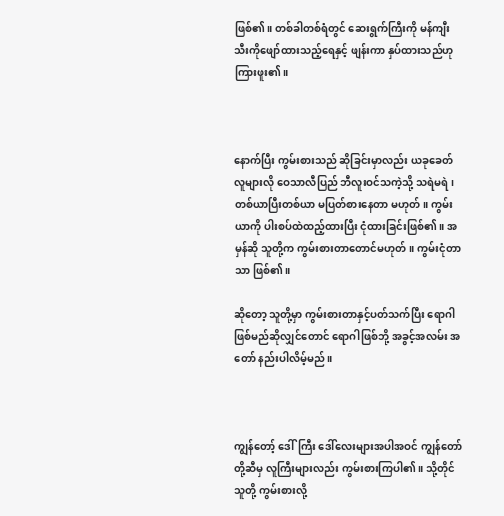ဖြစ်၏။ တစ်ခါတစ်ရံတွင် ဆေးရွက်ကြီးကို မန်ကျီးသီးကိုဖျော်ထားသည့်ရေနှင့် ဖျန်းကာ နှပ်ထားသည်ဟု ကြားဖူး၏။



နောက်ပြီး ကွမ်းစားသည် ဆိုခြင်းမှာလည်း ယခုခေတ် လူများလို ဝေသာလီပြည် ဘီလူးဝင်သကဲ့သို့ သရဲမရဲ၊ တစ်ယာပြီးတစ်ယာ မပြတ်စားနေတာ မဟုတ်။ ကွမ်းယာကို ပါးစပ်ထဲထည့်ထားပြီး ငုံထားခြင်းဖြစ်၏။ အမှန်ဆို သူတို့က ကွမ်းစားတာတောင်မဟုတ်။ ကွမ်းငုံတာသာ ဖြစ်၏။

ဆိုတော့ သူတို့မှာ ကွမ်းစားတာနှင့်ပတ်သက်ပြီး ရောဂါဖြစ်မည်ဆိုလျှင်တောင် ရောဂါဖြစ်ဘို့ အခွင့်အလမ်း အတော် နည်းပါလိမ့်မည်။



ကျွန်တော့် ဒေါ်ကြီး ဒေါ်လေးများအပါအဝင် ကျွန်တော်တို့ဆီမှ လူကြီးများလည်း ကွမ်းစားကြပါ၏။ သို့တိုင် သူတို့ ကွမ်းစားလို့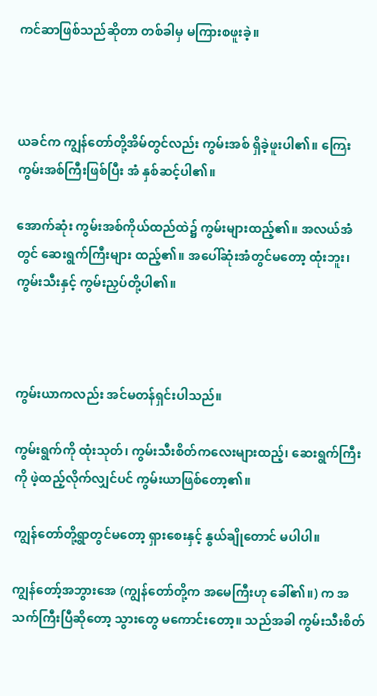ကင်ဆာဖြစ်သည်ဆိုတာ တစ်ခါမှ မကြားစဖူးခဲ့။



ယခင်က ကျွန်တော်တို့အိမ်တွင်လည်း ကွမ်းအစ် ရှိခဲ့ဖူးပါ၏။ ကြေးကွမ်းအစ်ကြီးဖြစ်ပြီး အံ နှစ်ဆင့်ပါ၏။

အောက်ဆုံး ကွမ်းအစ်ကိုယ်ထည်ထဲ၌ ကွမ်းများထည့်၏။ အလယ်အံတွင် ဆေးရွက်ကြီးများ ထည့်၏။ အပေါ်ဆုံးအံတွင်မတော့ ထုံးဘူး၊ ကွမ်းသီးနှင့် ကွမ်းညှပ်တို့ပါ၏။



ကွမ်းယာကလည်း အင်မတန်ရှင်းပါသည်။

ကွမ်းရွက်ကို ထုံးသုတ်၊ ကွမ်းသီးစိတ်ကလေးများထည့်၊ ဆေးရွက်ကြီးကို ဖဲ့ထည့်လိုက်လျှင်ပင် ကွမ်းယာဖြစ်တော့၏။

ကျွန်တော်တို့ရွာတွင်မတော့ ရှားစေးနှင့် နွယ်ချိုတောင် မပါပါ။

ကျွန်တော့်အဘွားအေ (ကျွန်တော်တို့က အမေကြီးဟု ခေါ်၏။) က အသက်ကြီးပြီဆိုတော့ သွားတွေ မကောင်းတော့။ သည်အခါ ကွမ်းသီးစိတ်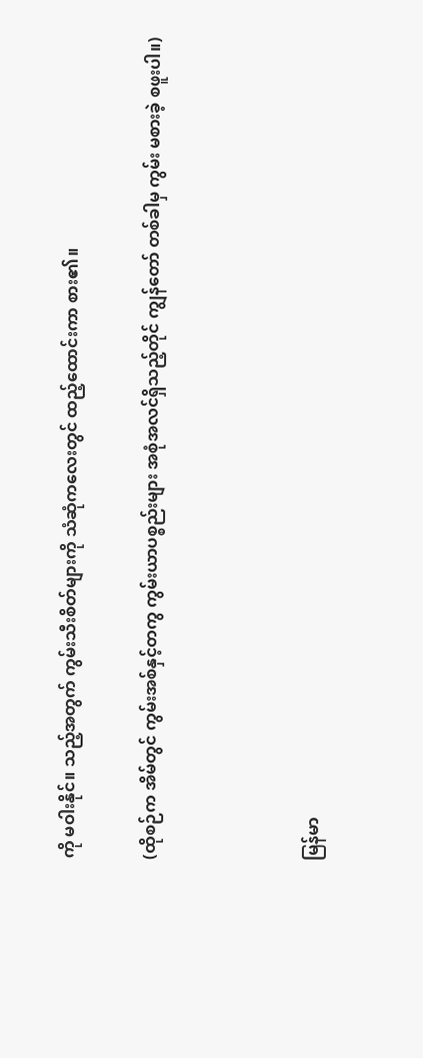ကို မဝါးနိုင်။ သည့်အတွက် ကွမ်းသီးစိတ်များကို သံဆုံကလေးတွင် ထည့်ထောင်းကာ စား၏။

(ထိုစဉ်က အိမ်တွင် ကွမ်းအစ်နှင့်တကွ ကွမ်းယာပစ္စည်းများ အစုံအလင်ရှိသည့်တိုင် ကျွန်တော် တစ်ခါမှ ကွမ်း မစားခဲ့ စဖူးပါ။)



မြန်မာ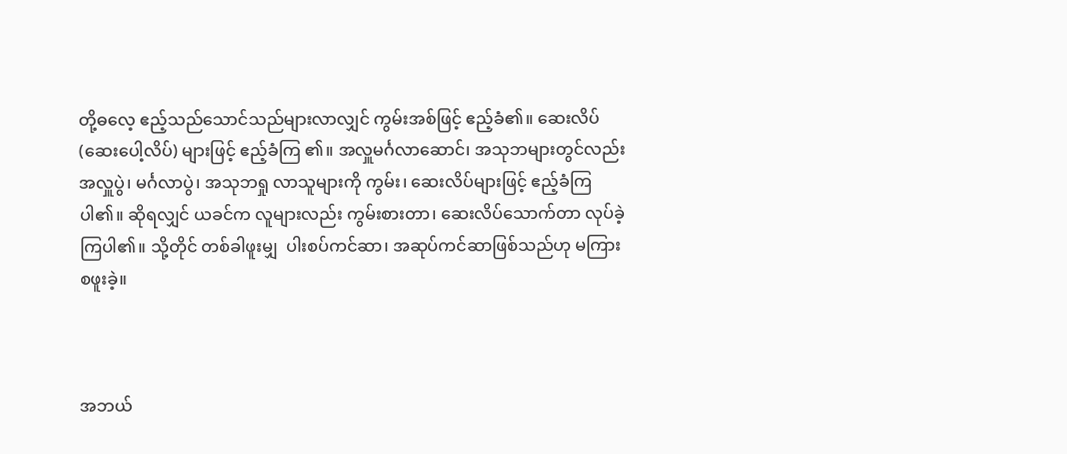တို့ဓလေ့ ဧည့်သည်သောင်သည်များလာလျှင် ကွမ်းအစ်ဖြင့် ဧည့်ခံ၏။ ဆေးလိပ် (ဆေးပေါ့လိပ်) များဖြင့် ဧည့်ခံကြ ၏။ အလှူမင်္ဂလာဆောင်၊ အသုဘများတွင်လည်း အလှူပွဲ၊ မင်္ဂလာပွဲ၊ အသုဘရှု လာသူများကို ကွမ်း၊ ဆေးလိပ်များဖြင့် ဧည့်ခံကြပါ၏။ ဆိုရလျှင် ယခင်က လူများလည်း ကွမ်းစားတာ၊ ဆေးလိပ်သောက်တာ လုပ်ခဲ့ကြပါ၏။ သို့တိုင် တစ်ခါဖူးမျှ  ပါးစပ်ကင်ဆာ၊ အဆုပ်ကင်ဆာဖြစ်သည်ဟု မကြားစဖူးခဲ့။



အဘယ်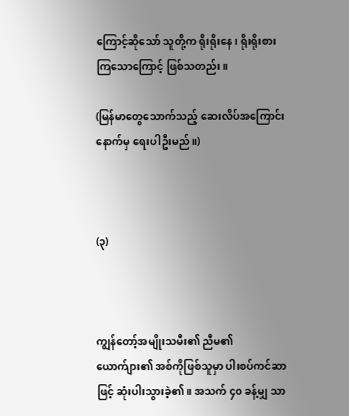ကြောင့်ဆိုသော် သူတို့က ရိုးရိုးနေ၊ ရိုးရိုးစားကြသောကြောင့် ဖြစ်သတည်း။

(မြန်မာတွေသောက်သည့် ဆေးလိပ်အကြောင်း နောက်မှ ရေးပါဦးမည်။)



(၃)



ကျွန်တော့်အမျိုးသမီး၏ ညီမ၏ ယောက်ျား၏ အစ်ကိုဖြစ်သူမှာ ပါးစပ်ကင်ဆာဖြင့် ဆုံးပါးသွားခဲ့၏။ အသက် ၄၀ ခန့်မျှ သာ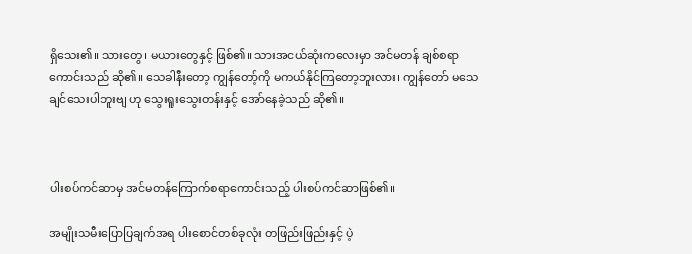ရှိသေး၏။ သားတွေ၊ မယားတွေနှင့် ဖြစ်၏။ သားအငယ်ဆုံးကလေးမှာ အင်မတန် ချစ်စရာကောင်းသည် ဆို၏။ သေခါနီးတော့ ကျွန်တော့်ကို မကယ်နိုင်ကြတော့ဘူးလား၊ ကျွန်တော် မသေချင်သေးပါဘူးဗျ ဟု သွေးရူးသွေးတန်းနှင့် အော်နေခဲ့သည် ဆို၏။



ပါးစပ်ကင်ဆာမှ အင်မတန်ကြောက်စရာကောင်းသည့် ပါးစပ်ကင်ဆာဖြစ်၏။

အမျိုးသမီးပြောပြချက်အရ ပါးစောင်တစ်ခုလုံး တဖြည်းဖြည်းနှင့် ပဲ့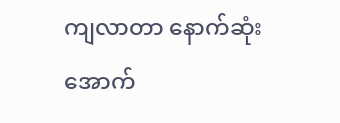ကျလာတာ နောက်ဆုံး အောက်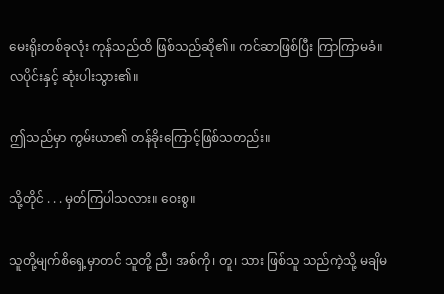မေးရိုးတစ်ခုလုံး ကုန်သည်ထိ ဖြစ်သည်ဆို၏။ ကင်ဆာဖြစ်ပြီး ကြာကြာမခံ။ လပိုင်းနှင့် ဆုံးပါးသွား၏။

ဤသည်မှာ ကွမ်းယာ၏ တန်ခိုးကြောင့်ဖြစ်သတည်း။

သို့တိုင် . . . မှတ်ကြပါသလား။ ဝေးစွ။

သူတို့မျက်စိရှေ့မှာတင် သူတို့ ညီ၊ အစ်ကို၊ တူ၊ သား ဖြစ်သူ သည်ကဲ့သို့ မချိမ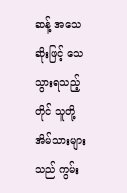ဆန့် အသေဆိုးဖြင့် သေသွားရသည့်တိုင် သူတို့အိမ်သားများသည် ကွမ်း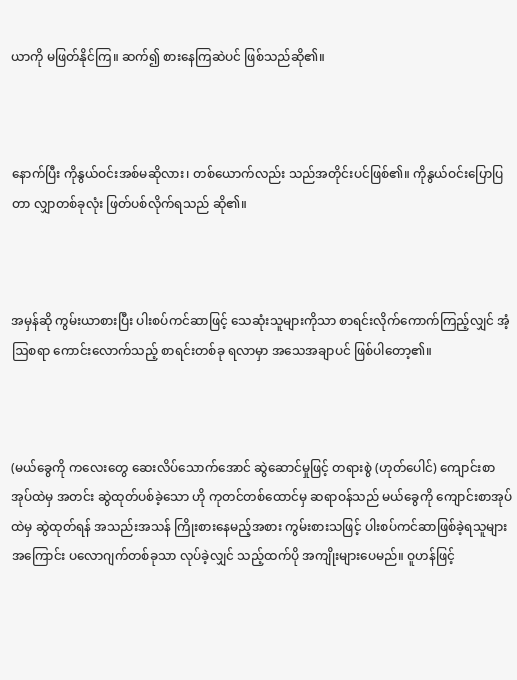ယာကို မဖြတ်နိုင်ကြ။ ဆက်၍ စားနေကြဆဲပင် ဖြစ်သည်ဆို၏။



နောက်ပြီး ကိုနွယ်ဝင်းအစ်မဆိုလား၊ တစ်ယောက်လည်း သည်အတိုင်းပင်ဖြစ်၏။ ကိုနွယ်ဝင်းပြောပြတာ လျှာတစ်ခုလုံး ဖြတ်ပစ်လိုက်ရသည် ဆို၏။



အမှန်ဆို ကွမ်းယာစားပြီး ပါးစပ်ကင်ဆာဖြင့် သေဆုံးသူများကိုသာ စာရင်းလိုက်ကောက်ကြည့်လျှင် အံ့ဩစရာ ကောင်းလောက်သည့် စာရင်းတစ်ခု ရလာမှာ အသေအချာပင် ဖြစ်ပါတော့၏။



(မယ်ခွေကို ကလေးတွေ ဆေးလိပ်သောက်အောင် ဆွဲဆောင်မှုဖြင့် တရားစွဲ (ဟုတ်ပေါင်) ကျောင်းစာအုပ်ထဲမှ အတင်း ဆွဲထုတ်ပစ်ခဲ့သော ဟို ကုတင်တစ်ထောင်မှ ဆရာဝန်သည် မယ်ခွေကို ကျောင်းစာအုပ်ထဲမှ ဆွဲထုတ်ရန် အသည်းအသန် ကြိုးစားနေမည့်အစား ကွမ်းစားသဖြင့် ပါးစပ်ကင်ဆာဖြစ်ခဲ့ရသူများအကြောင်း ပလောဂျက်တစ်ခုသာ လုပ်ခဲ့လျှင် သည့်ထက်ပို အကျိုးများပေမည်။ ဝူဟန်ဖြင့်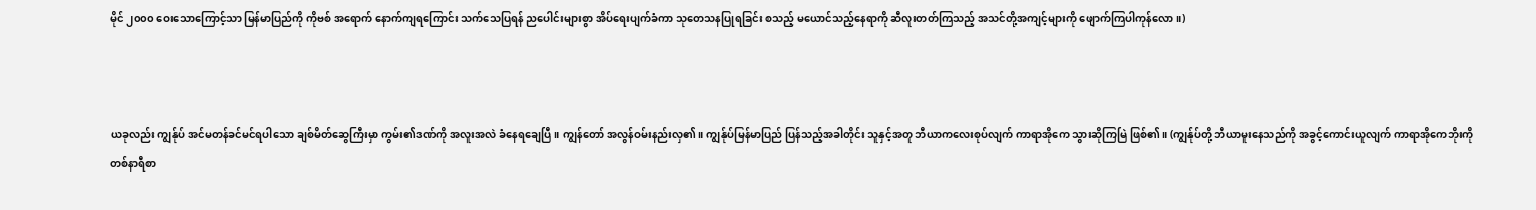မိုင် ၂၀၀၀ ဝေးသောကြောင့်သာ မြန်မာပြည်ကို ကိုဗစ် အရောက် နောက်ကျရကြောင်း သက်သေပြရန် ညပေါင်းများစွာ အိပ်ရေးပျက်ခံကာ သုတေသနပြုရခြင်း စသည့် မယောင်သည့်နေရာကို ဆီလူးတတ်ကြသည့် အသင်တို့အကျင့်များကို ဖျောက်ကြပါကုန်လော။)



ယခုလည်း ကျွန်ုပ် အင်မတန်ခင်မင်ရပါသော ချစ်မိတ်ဆွေကြီးမှာ ကွမ်း၏ဒဏ်ကို အလူးအလဲ ခံနေရချေပြီ။ ကျွန်တော် အလွန်ဝမ်းနည်းလှ၏။ ကျွန်ုပ်မြန်မာပြည် ပြန်သည့်အခါတိုင်း သူနှင့်အတူ ဘီယာကလေးစုပ်လျက် ကာရာအိုကေ သွားဆိုကြမြဲ ဖြစ်၏။ (ကျွန်ုပ်တို့ ဘီယာမူးနေသည်ကို အခွင့်ကောင်းယူလျက် ကာရာအိုကေဘိုးကို တစ်နာရီစာ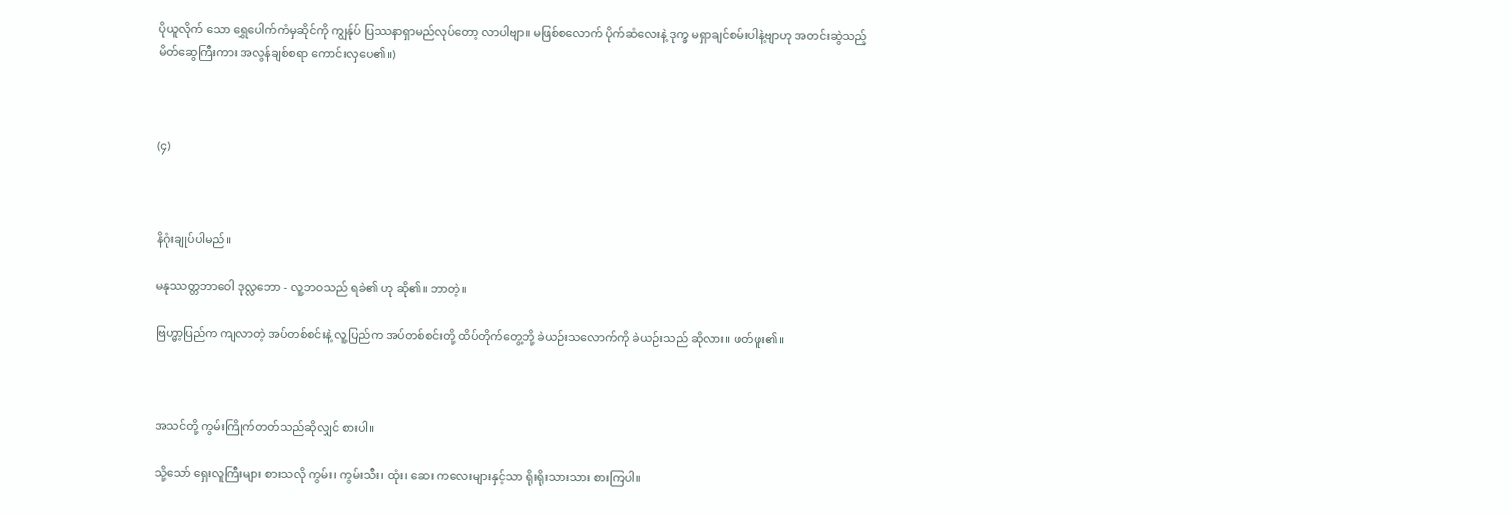ပိုယူလိုက် သော ရွှေပေါက်ကံမှဆိုင်ကို ကျွန်ုပ် ပြဿနာရှာမည်လုပ်တော့ လာပါဗျာ။ မဖြစ်စလောက် ပိုက်ဆံလေးနဲ့ ဒုက္ခ မရှာချင်စမ်းပါနဲ့ဗျာဟု အတင်းဆွဲသည့် မိတ်ဆွေကြီးကား အလွန်ချစ်စရာ ကောင်းလှပေ၏။)



(၄)



နိဂုံးချုပ်ပါမည်။

မနုဿတ္တဘာဝေါ ဒုလ္လဘော - လူ့ဘဝသည် ရခဲ၏ ဟု ဆို၏။ ဘာတဲ့။

ဗြဟ္မာ့ပြည်က ကျလာတဲ့ အပ်တစ်စင်းနဲ့ လူ့ပြည်က အပ်တစ်စင်းတို့ ထိပ်တိုက်တွေ့ဘို့ ခဲယဉ်းသလောက်ကို ခဲယဉ်းသည် ဆိုလား။ ဖတ်ဖူး၏။



အသင်တို့ ကွမ်းကြိုက်တတ်သည်ဆိုလျှင် စားပါ။

သို့သော် ရှေးလူကြီးများ စားသလို ကွမ်း၊ ကွမ်းသီး၊ ထုံး၊ ဆေး ကလေးများနှင့်သာ ရိုးရိုးသားသား စားကြပါ။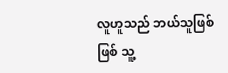လူဟူသည် ဘယ်သူဖြစ်ဖြစ် သူ့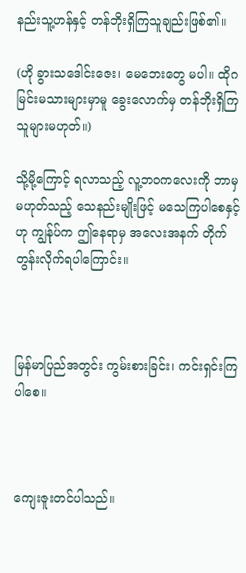နည်းသူ့ဟန်နှင့် တန်ဘိုးရှိကြသူချည်းဖြစ်၏။

(ဟို ခွားသဒေါင်းဇေး၊ မေဘေးတွေ မပါ။ ထိုဂမြင်းမသားများမှာမူ ခွေးလောက်မှ တန်ဘိုးရှိကြသူများမဟုတ်။)

သို့မို့ကြောင့် ရလာသည့် လူ့ဘဝကလေးကို ဘာမှမဟုတ်သည့် သေနည်းမျိုးဖြင့် မသေကြပါစေနှင့် ဟု ကျွန်ုပ်က ဤနေရာမှ အလေးအနက် တိုက်တွန်းလိုက်ရပါကြောင်း။



မြန်မာပြည်အတွင်း ကွမ်းစားခြင်း၊ ကင်းရှင်းကြပါစေ။



ကျေးဇူးတင်ပါသည်။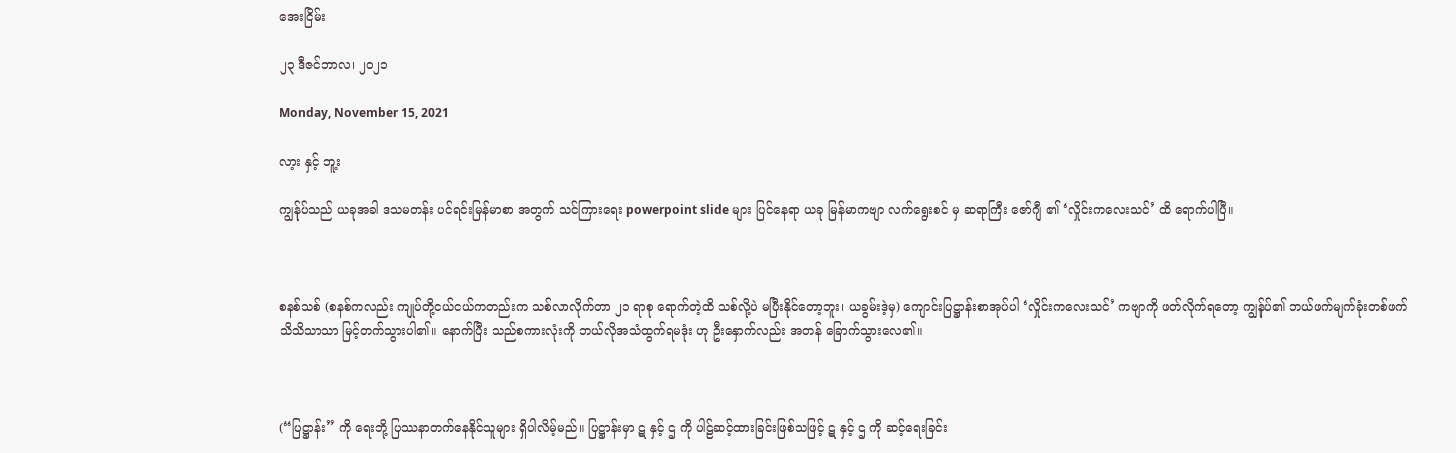အေးငြိမ်း

၂၃ ဒီဇင်ဘာလ၊ ၂၀၂၁

Monday, November 15, 2021

လာ့း နှင့် ဘူ့း

ကျွန်ုပ်သည် ယခုအခါ ဒသမတန်း ပင်ရင်းမြန်မာစာ အတွက် သင်ကြားရေး powerpoint slide များ ပြင်နေရာ ယခု မြန်မာကဗျာ လက်ရွေးစင် မှ ဆရာကြီး ဇော်ဂျီ ၏ ‘လှိုင်းကလေးသင်’ ထိ ရောက်ပါပြီ။



စနစ်သစ် (စနစ်ကလည်း ကျုပ်တို့ငယ်ငယ်ကတည်းက သစ်လာလိုက်တာ ၂၁ ရာစု ရောက်တဲ့ထိ သစ်လို့ပဲ မပြီးနိုင်တော့ဘူး၊ ယခွမ်းဒဲ့မှ) ကျောင်းပြဋ္ဌာန်းစာအုပ်ပါ ‘လှိုင်းကလေးသင်’ ကဗျာကို ဖတ်လိုက်ရတော့ ကျွန်ုပ်၏ ဘယ်ဖက်မျက်ခုံးတစ်ဖက် သိသိသာသာ မြင့်တက်သွားပါ၏။ နောက်ပြီး သည်စကားလုံးကို ဘယ်လိုအသံထွက်ရမဒုံး ဟု ဦးနှောက်လည်း အတန် ခြောက်သွားလေ၏။



(“ပြဋ္ဌာန်း” ကို ရေးဘို့ ပြဿနာတက်နေနိုင်သူများ ရှိပါလိမ့်မည်။ ပြဋ္ဌာန်းမှာ ဋ နှင့် ဌ ကို ပါဠ်ဆင့်ထားခြင်းဖြစ်သဖြင့် ဋ နှင့် ဌ ကို ဆင့်ရေးခြင်း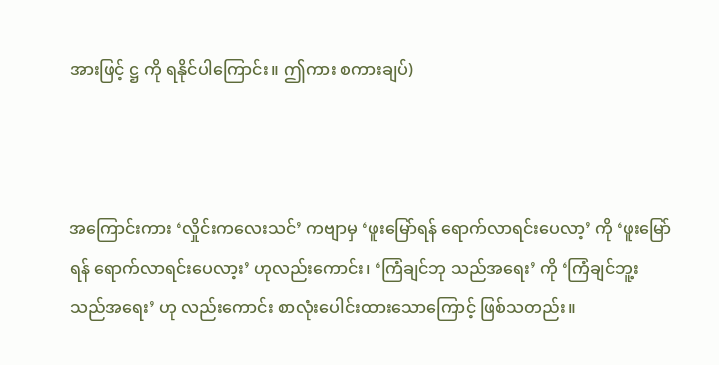အားဖြင့် ဋ္ဌ ကို ရနိုင်ပါကြောင်း။ ဤကား စကားချပ်)



အကြောင်းကား ‘လှိုင်းကလေးသင်’ ကဗျာမှ ‘ဖူးမြော်ရန် ရောက်လာရင်းပေလာ့’ ကို ‘ဖူးမြော်ရန် ရောက်လာရင်းပေလာ့း’ ဟုလည်းကောင်း၊ ‘ကြံချင်ဘု သည်အရေး’ ကို ‘ကြံချင်ဘူ့း သည်အရေး’ ဟု လည်းကောင်း စာလုံးပေါင်းထားသောကြောင့် ဖြစ်သတည်း။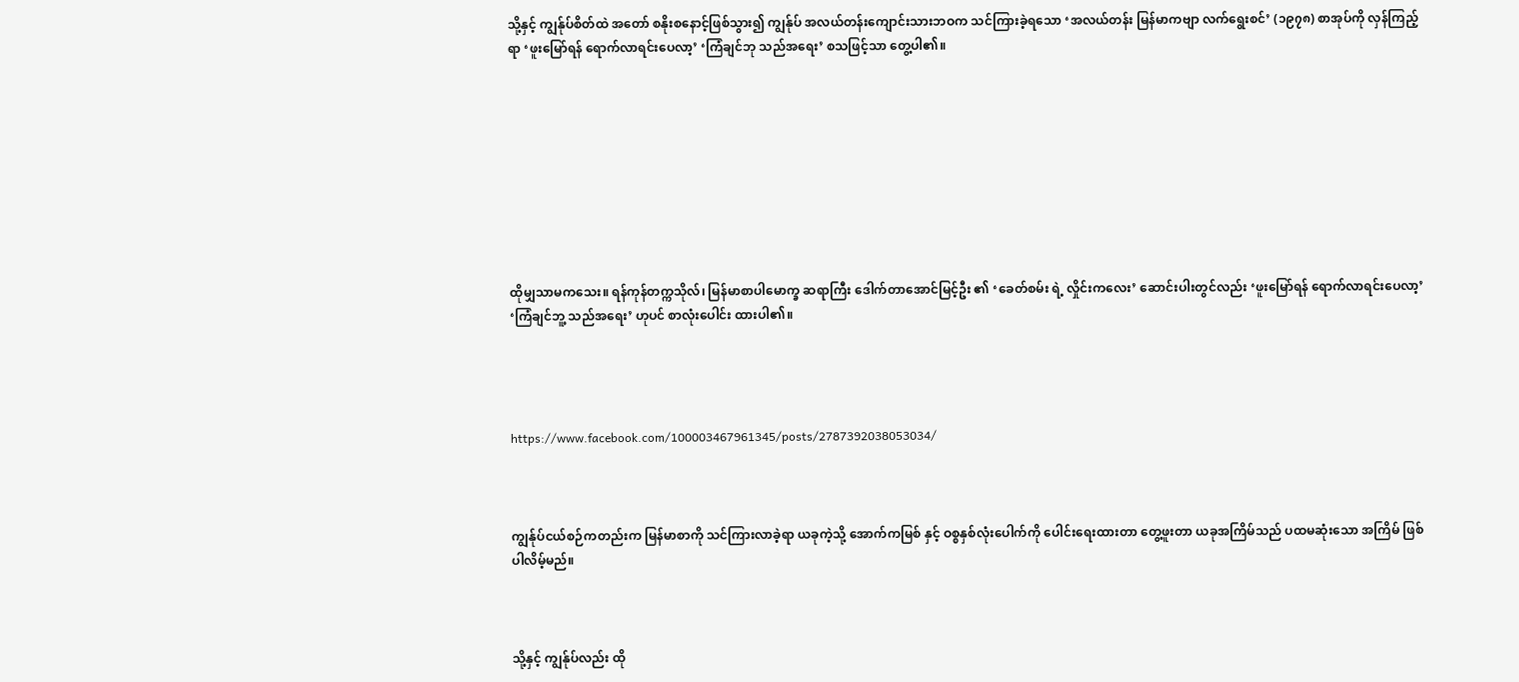သို့နှင့် ကျွန်ုပ်စိတ်ထဲ အတော် စနိုးစနောင့်ဖြစ်သွား၍ ကျွန်ုပ် အလယ်တန်းကျောင်းသားဘဝက သင်ကြားခဲ့ရသော ‘အလယ်တန်း မြန်မာကဗျာ လက်ရွေးစင်’ (၁၉၇၈) စာအုပ်ကို လှန်ကြည့်ရာ ‘ဖူးမြော်ရန် ရောက်လာရင်းပေလာ့’ ‘ကြံချင်ဘု သည်အရေး’ စသဖြင့်သာ တွေ့ပါ၏။









ထိုမျှသာမကသေး။ ရန်ကုန်တက္ကသိုလ်၊ မြန်မာစာပါမောက္ခ ဆရာကြီး ဒေါက်တာအောင်မြင့်ဦး ၏ ‘ခေတ်စမ်း ရဲ့ လှိုင်းကလေး’ ဆောင်းပါးတွင်လည်း ‘ဖူးမြော်ရန် ရောက်လာရင်းပေလာ့’ ‘ကြံချင်ဘူ့ သည်အရေး’ ဟုပင် စာလုံးပေါင်း ထားပါ၏။




https://www.facebook.com/100003467961345/posts/2787392038053034/



ကျွန်ုပ်ငယ်စဉ်ကတည်းက မြန်မာစာကို သင်ကြားလာခဲ့ရာ ယခုကဲ့သို့ အောက်ကမြစ် နှင့် ဝစ္စနှစ်လုံးပေါက်ကို ပေါင်းရေးထားတာ တွေ့ဖူးတာ ယခုအကြိမ်သည် ပထမဆုံးသော အကြိမ် ဖြစ်ပါလိမ့်မည်။



သို့နှင့် ကျွန်ုပ်လည်း ထို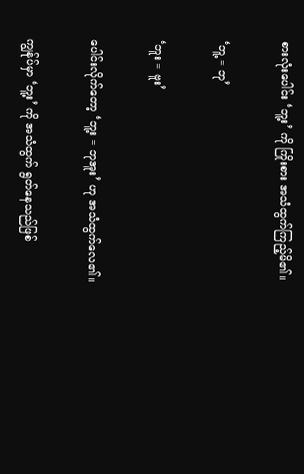စားလုံးပေါင်း ‘ဘူ့း’ ကို ကြိုးစား အသံထွက်ကြည့်မိ၏။

‘ဘူ့ = ဘု’

‘ဘူး = ဗူး’

ပေါင်းလိုက်တော့ ‘ဘူ့း = ဘုအူး’ ဟု အသံထွက်လေ၏။

ကျွန်ုပ်မှာ ‘ဘူ့း’ ကို အသံထွက် ရွတ်နေသည်ဖြစ်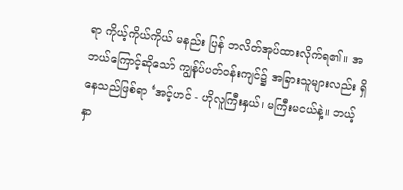ရာ ကိုယ့်ကိုယ်ကိုယ် မနည်း ပြန် ဘလိတ်အုပ်ထားလိုက်ရ၏။ အဘယ်ကြောင့်ဆိုသော် ကျွန်ုပ်ပတ်ဝန်းကျင်၌ အခြားသူများလည်း ရှိနေသည်ဖြစ်ရာ ‘အင့်ဟင် - ဟိုလူကြီးနှယ်၊ မကြီးမငယ်နဲ့။ ဘယ့်နှာ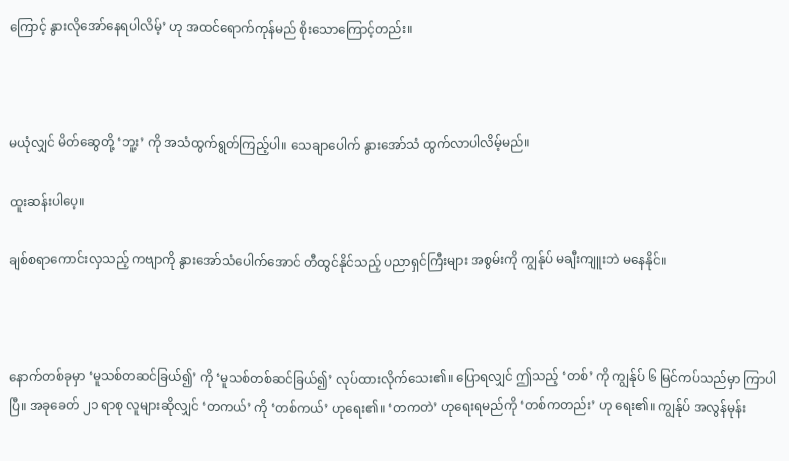ကြောင့် နွားလိုအော်နေရပါလိမ့်’ ဟု အထင်ရောက်ကုန်မည် စိုးသောကြောင့်တည်း။



မယုံလျှင် မိတ်ဆွေတို့ ‘ဘူ့း’ ကို အသံထွက်ရွတ်ကြည့်ပါ။ သေချာပေါက် နွားအော်သံ ထွက်လာပါလိမ့်မည်။

ထူးဆန်းပါပေ့။

ချစ်စရာကောင်းလှသည့် ကဗျာကို နွားအော်သံပေါက်အောင် တီထွင်နိုင်သည့် ပညာရှင်ကြီးများ အစွမ်းကို ကျွန်ုပ် မချီးကျူးဘဲ မနေနိုင်။



နောက်တစ်ခုမှာ ‘မူသစ်တဆင်ခြယ်၍’ ကို ‘မူသစ်တစ်ဆင်ခြယ်၍’ လုပ်ထားလိုက်သေး၏။ ပြောရလျှင် ဤသည့် ‘တစ်’ ကို ကျွန်ုပ် ၆ မြင်ကပ်သည်မှာ ကြာပါပြီ။ အခုခေတ် ၂၁ ရာစု လူများဆိုလျှင် ‘တကယ်’ ကို ‘တစ်ကယ်’ ဟုရေး၏။ ‘တကတဲ’ ဟုရေးရမည်ကို ‘တစ်ကတည်း’ ဟု ရေး၏။ ကျွန်ုပ် အလွန်မုန်း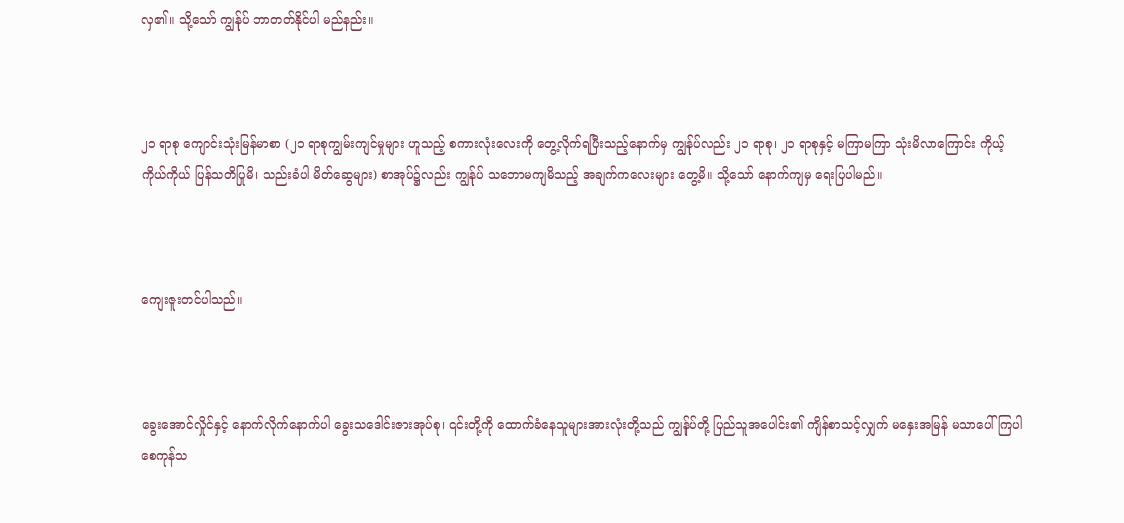လှ၏။ သို့သော် ကျွန်ုပ် ဘာတတ်နိုင်ပါ မည်နည်း။



၂၁ ရာစု ကျောင်းသုံးမြန်မာစာ (၂၁ ရာစုကျွမ်းကျင်မှုများ ဟူသည့် စကားလုံးလေးကို တွေ့လိုက်ရပြီးသည့်နောက်မှ ကျွန်ုပ်လည်း ၂၁ ရာစု၊ ၂၁ ရာစုနှင့် မကြာမကြာ သုံးမိလာကြောင်း ကိုယ့်ကိုယ်ကိုယ် ပြန်သတိပြုမိ၊ သည်းခံပါ မိတ်ဆွေများ) စာအုပ်၌လည်း ကျွန်ုပ် သဘောမကျမိသည့် အချက်ကလေးများ တွေ့မိ။ သို့သော် နောက်ကျမှ ရေးပြပါမည်။



ကျေးဇူးတင်ပါသည်။



ခွေးအောင်လှိုင်နှင့် နောက်လိုက်နောက်ပါ ခွေးသဒေါင်းဇားအုပ်စု၊ ၎င်းတို့ကို ထောက်ခံနေသူများအားလုံးတို့သည် ကျွန်ုပ်တို့ ပြည်သူအပေါင်း၏ ကျိန်စာသင့်လျှက် မနှေးအမြန် မသာပေါ်ကြပါစေကုန်သ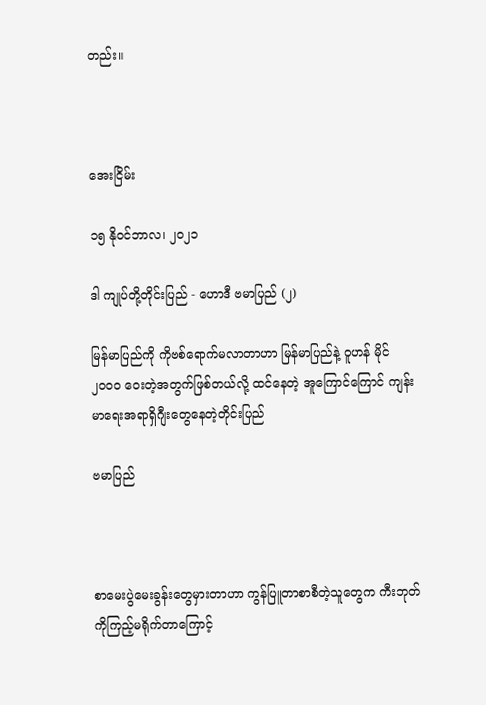တည်း။



အေးငြိမ်း

၁၅ နိုဝင်ဘာလ၊ ၂၀၂၁

ဒါ ကျုပ်တို့တိုင်းပြည် - ဟောဒီ ဗမာပြည် (၂)

မြန်မာပြည်ကို ကိုဗစ်ရောက်မလာတာဟာ မြန်မာပြည်နဲ့ ဝူဟန် မိုင် ၂၀၀၀ ဝေးတဲ့အတွက်ဖြစ်တယ်လို့ ထင်နေတဲ့ အူကြောင်ကြောင် ကျန်းမာရေးအရာရှိဂျီးတွေနေတဲ့တိုင်းပြည်

ဗမာပြည်



စာမေးပွဲမေးခွန်းတွေမှားတာဟာ ကွန်ပြူတာစာစီတဲ့သူတွေက ကီးဘုတ်ကိုကြည့်မရိုက်တာကြောင့်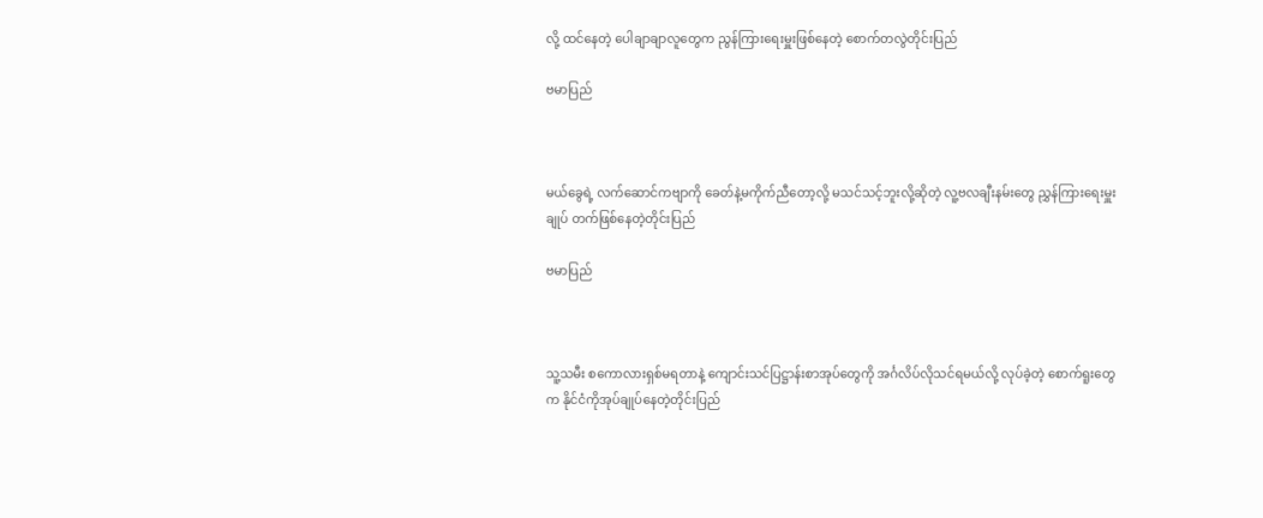လို့ ထင်နေတဲ့ ပေါချာချာလူတွေက ညွန်ကြားရေးမှူးဖြစ်နေတဲ့ စောက်တလွဲတိုင်းပြည်

ဗမာပြည်



မယ်ခွေရဲ့ လက်ဆောင်ကဗျာကို ခေတ်နဲ့မကိုက်ညီတော့လို့ မသင်သင့်ဘူးလို့ဆိုတဲ့ လူ့ဗလချီးနမ်းတွေ ညွှန်ကြားရေးမှူးချုပ် တက်ဖြစ်နေတဲ့တိုင်းပြည်

ဗမာပြည်



သူ့သမီး စကောလားရှစ်မရတာနဲ့ ကျောင်းသင်ပြဋ္ဌာန်းစာအုပ်တွေကို အင်္ဂလိပ်လိုသင်ရမယ်လို့ လုပ်ခဲ့တဲ့ စောက်ရူးတွေက နိုင်ငံကိုအုပ်ချုပ်နေတဲ့တိုင်းပြည်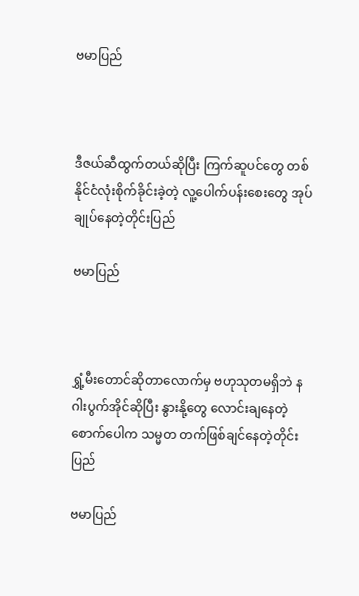ဗမာပြည်



ဒီဇယ်ဆီထွက်တယ်ဆိုပြီး ကြက်ဆူပင်တွေ တစ်နိုင်ငံလုံးစိုက်ခိုင်းခဲ့တဲ့ လူ့ပေါက်ပန်းစေးတွေ အုပ်ချုပ်နေတဲ့တိုင်းပြည်

ဗမာပြည်



ရွှံ့မီးတောင်ဆိုတာလောက်မှ ဗဟုသုတမရှိဘဲ နဂါးပွက်အိုင်ဆိုပြီး နွားနို့တွေ လောင်းချနေတဲ့ စောက်ပေါက သမ္မတ တက်ဖြစ်ချင်နေတဲ့တိုင်းပြည်

ဗမာပြည်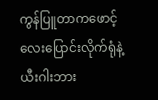ကွန်ပြူတာကဖောင့်လေးပြောင်းလိုက်ရုံနဲ့ ယီးဂါးဘား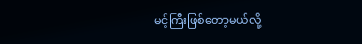မင့်ကြီးဖြစ်တော့မယ်လို့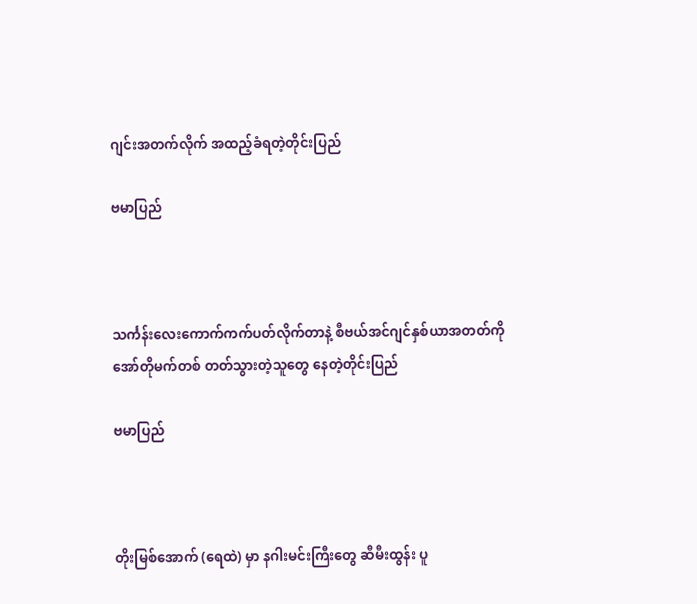ဂျင်းအတက်လိုက် အထည့်ခံရတဲ့တိုင်းပြည်

ဗမာပြည်



သင်္ကန်းလေးကောက်ကက်ပတ်လိုက်တာနဲ့ စီဗယ်အင်ဂျင်နှစ်ယာအတတ်ကို အော်တိုမက်တစ် တတ်သွားတဲ့သူတွေ နေတဲ့တိုင်းပြည်

ဗမာပြည်



တိုးမြစ်အောက် (ရေထဲ) မှာ နဂါးမင်းကြီးတွေ ဆီမီးထွန်း ပူ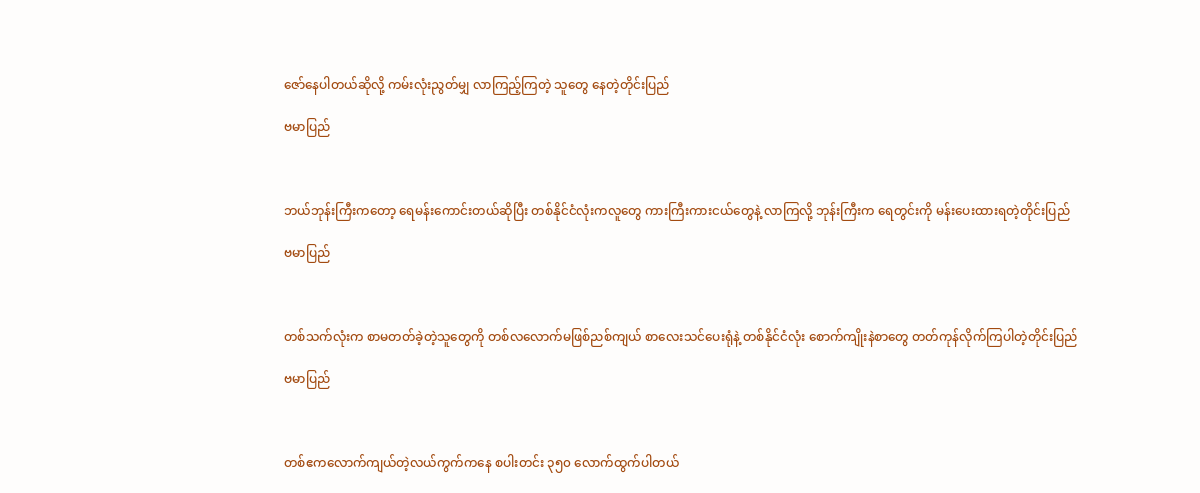ဇော်နေပါတယ်ဆိုလို့ ကမ်းလုံးညွတ်မျှ လာကြည့်ကြတဲ့ သူတွေ နေတဲ့တိုင်းပြည်

ဗမာပြည်



ဘယ်ဘုန်းကြီးကတော့ ရေမန်းကောင်းတယ်ဆိုပြီး တစ်နိုင်ငံလုံးကလူတွေ ကားကြီးကားငယ်တွေနဲ့ လာကြလို့ ဘုန်းကြီးက ရေတွင်းကို မန်းပေးထားရတဲ့တိုင်းပြည်

ဗမာပြည်



တစ်သက်လုံးက စာမတတ်ခဲ့တဲ့သူတွေကို တစ်လလောက်မဖြစ်ညစ်ကျယ် စာလေးသင်ပေးရုံနဲ့ တစ်နိုင်ငံလုံး စောက်ကျိုးနဲစာတွေ တတ်ကုန်လိုက်ကြပါတဲ့တိုင်းပြည်

ဗမာပြည်



တစ်ဧကလောက်ကျယ်တဲ့လယ်ကွက်ကနေ စပါးတင်း ၃၅၀ လောက်ထွက်ပါတယ်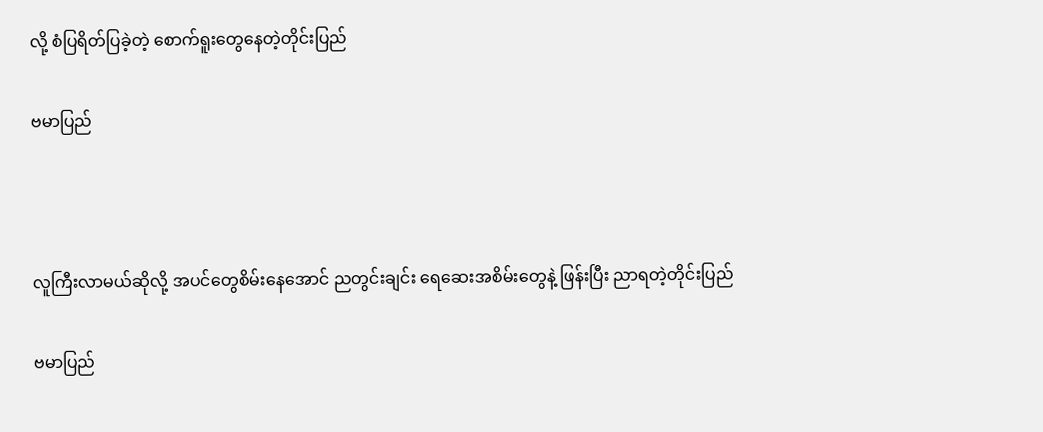လို့ စံပြရိတ်ပြခဲ့တဲ့ စောက်ရူးတွေနေတဲ့တိုင်းပြည်

ဗမာပြည်



လူကြီးလာမယ်ဆိုလို့ အပင်တွေစိမ်းနေအောင် ညတွင်းချင်း ရေဆေးအစိမ်းတွေနဲ့ ဖြန်းပြီး ညာရတဲ့တိုင်းပြည်

ဗမာပြည်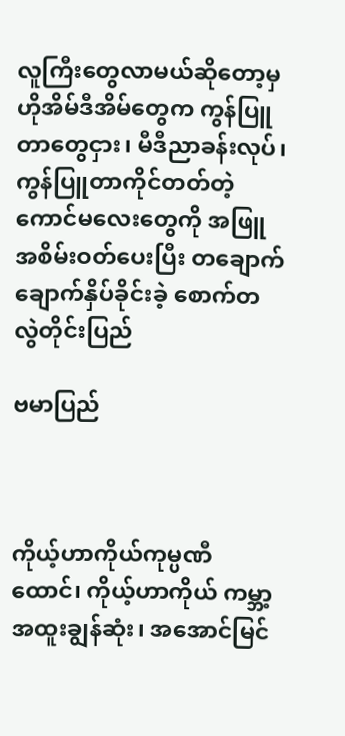လူကြီးတွေလာမယ်ဆိုတော့မှ ဟိုအိမ်ဒီအိမ်တွေက ကွန်ပြူတာတွေငှား၊ မီဒီညာခန်းလုပ်၊ ကွန်ပြူတာကိုင်တတ်တဲ့ ကောင်မလေးတွေကို အဖြူအစိမ်းဝတ်ပေးပြီး တချောက်ချောက်နှိပ်ခိုင်းခဲ့ စောက်တလွဲတိုင်းပြည်

ဗမာပြည်



ကိုယ့်ဟာကိုယ်ကုမ္ပဏီထောင်၊ ကိုယ့်ဟာကိုယ် ကမ္ဘာ့အထူးချွန်ဆုံး၊ အအောင်မြင်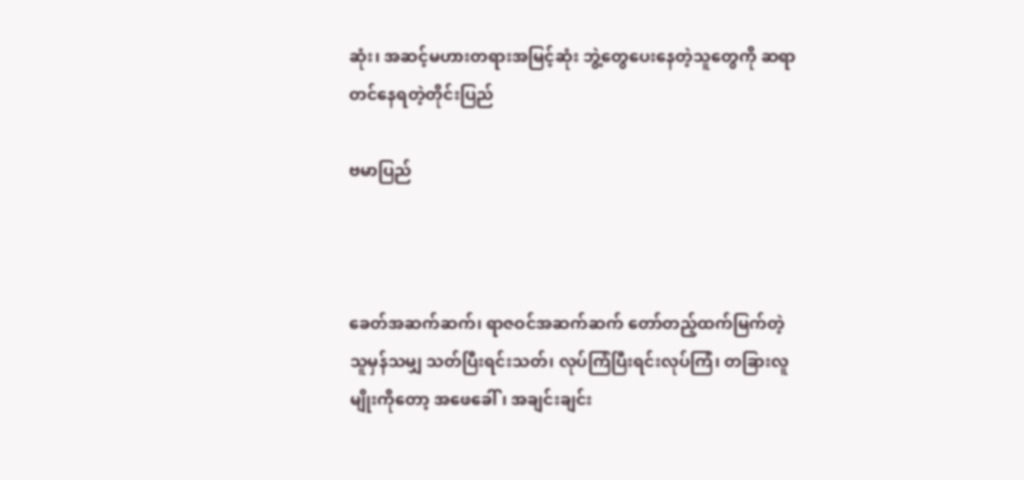ဆုံး၊ အဆင့်မဟားတရားအမြင့်ဆုံး ဘွဲ့တွေပေးနေတဲ့သူတွေကို ဆရာတင်နေရတဲ့တိုင်းပြည်

ဗမာပြည်



ခေတ်အဆက်ဆက်၊ ရာဇဝင်အဆက်ဆက် တော်တည့်ထက်မြက်တဲ့သူမှန်သမျှ သတ်ပြီးရင်းသတ်၊ လုပ်ကြံပြီးရင်းလုပ်ကြံ၊ တခြားလူမျိုးကိုတော့ အဖေခေါ်၊ အချင်းချင်း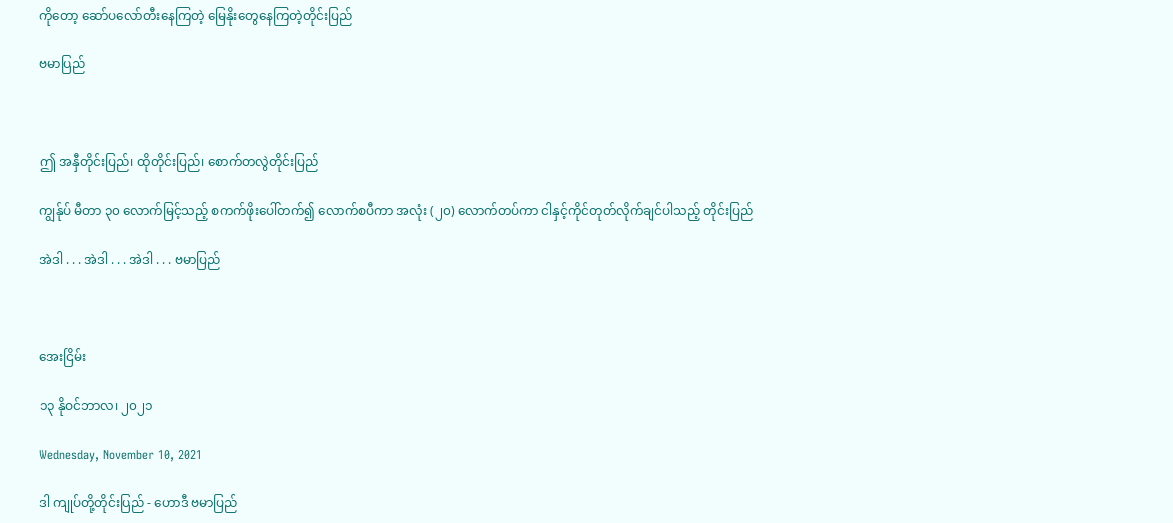ကိုတော့ ဆော်ပလော်တီးနေကြတဲ့ မြေနိုးတွေနေကြတဲ့တိုင်းပြည်

ဗမာပြည်



ဤ အနှီတိုင်းပြည်၊ ထိုတိုင်းပြည်၊ စောက်တလွဲတိုင်းပြည်

ကျွန်ုပ် မီတာ ၃၀ လောက်မြင့်သည့် စကက်ဖိုးပေါ်တက်၍ လောက်စပီကာ အလုံး (၂၀) လောက်တပ်ကာ ငါနှင့်ကိုင်တုတ်လိုက်ချင်ပါသည့် တိုင်းပြည်

အဲဒါ . . . အဲဒါ . . . အဲဒါ . . . ဗမာပြည်



အေးငြိမ်း

၁၃ နိုဝင်ဘာလ၊ ၂၀၂၁

Wednesday, November 10, 2021

ဒါ ကျုပ်တို့တိုင်းပြည် - ဟောဒီ ဗမာပြည်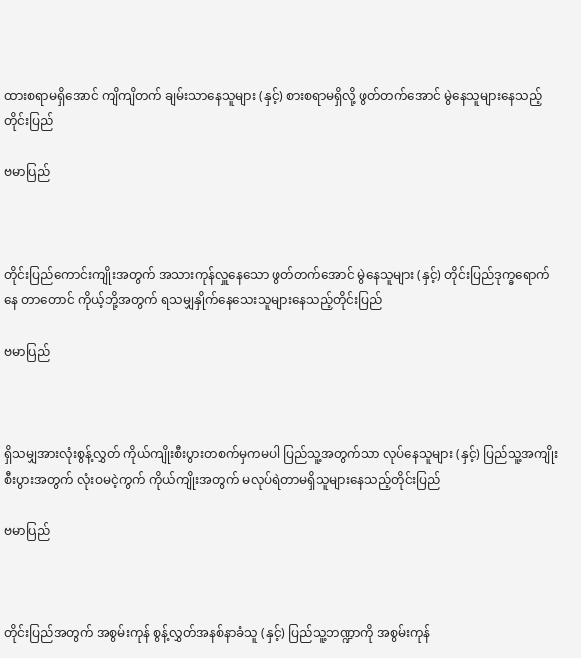ထားစရာမရှိအောင် ကျိကျိတက် ချမ်းသာနေသူများ (နှင့်) စားစရာမရှိလို့ ဖွတ်တက်အောင် မွဲနေသူများနေသည့် တိုင်းပြည်

ဗမာပြည်



တိုင်းပြည်ကောင်းကျိုးအတွက် အသားကုန်လှူနေသော ဖွတ်တက်အောင် မွဲနေသူများ (နှင့်) တိုင်းပြည်ဒုက္ခရောက်နေ တာတောင် ကိုယ့်ဘို့အတွက် ရသမျှနှိုက်နေသေးသူများနေသည့်တိုင်းပြည်

ဗမာပြည်



ရှိသမျှအားလုံးစွန့်လွှတ် ကိုယ်ကျိုးစီးပွားတစက်မှကမပါ ပြည်သူ့အတွက်သာ လုပ်နေသူများ (နှင့်) ပြည်သူ့အကျိုးစီးပွားအတွက် လုံးဝမငဲ့ကွက် ကိုယ်ကျိုးအတွက် မလုပ်ရဲတာမရှိသူများနေသည့်တိုင်းပြည်

ဗမာပြည်



တိုင်းပြည်အတွက် အစွမ်းကုန် စွန့်လွှတ်အနစ်နာခံသူ (နှင့်) ပြည်သူ့ဘဏ္ဍာကို အစွမ်းကုန်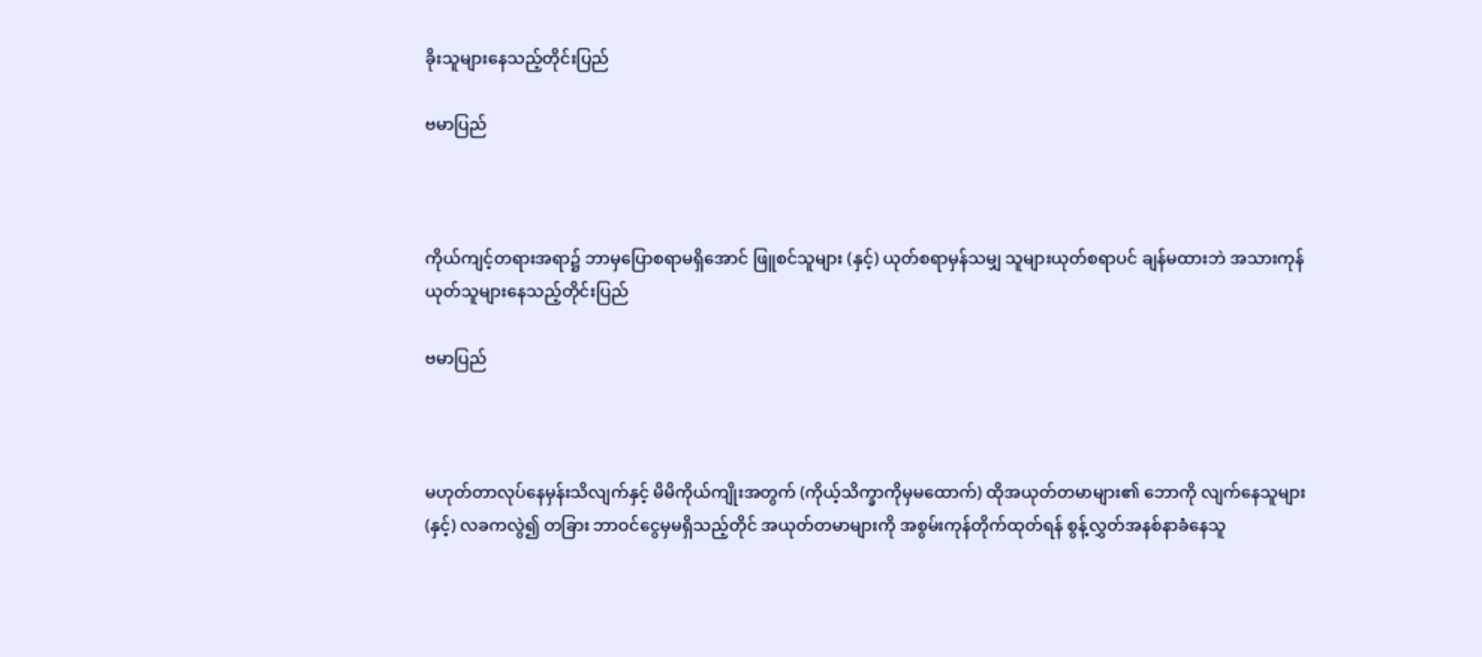ခိုးသူများနေသည့်တိုင်းပြည်

ဗမာပြည်



ကိုယ်ကျင့်တရားအရာ၌ ဘာမှပြောစရာမရှိအောင် ဖြူစင်သူများ (နှင့်) ယုတ်စရာမှန်သမျှ သူများယုတ်စရာပင် ချန်မထားဘဲ အသားကုန်ယုတ်သူများနေသည့်တိုင်းပြည်

ဗမာပြည်



မဟုတ်တာလုပ်နေမှန်းသိလျက်နှင့် မိမိကိုယ်ကျိုးအတွက် (ကိုယ့်သိက္ခာကိုမှမထောက်) ထိုအယုတ်တမာများ၏ ဘောကို လျက်နေသူများ (နှင့်) လခကလွဲ၍ တခြား ဘာဝင်ငွေမှမရှိသည့်တိုင် အယုတ်တမာများကို အစွမ်းကုန်တိုက်ထုတ်ရန် စွန့်လွှတ်အနစ်နာခံနေသူ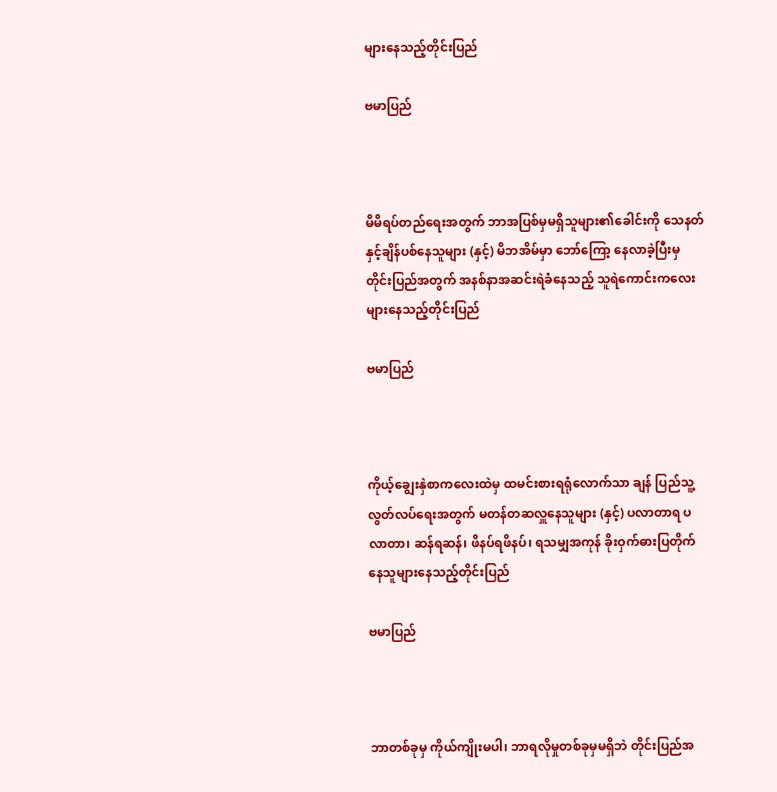များနေသည့်တိုင်းပြည်

ဗမာပြည်



မိမိရပ်တည်ရေးအတွက် ဘာအပြစ်မှမရှိသူများ၏ခေါင်းကို သေနတ်နှင့်ချိန်ပစ်နေသူများ (နှင့်) မိဘအိမ်မှာ ဘော်ကြော့ နေလာခဲ့ပြီးမှ တိုင်းပြည်အတွက် အနစ်နာအဆင်းရဲခံနေသည့် သူရဲကောင်းကလေးများနေသည့်တိုင်းပြည်

ဗမာပြည်



ကိုယ့်ချွေးနှဲစာကလေးထဲမှ ထမင်းစားရရုံလောက်သာ ချန် ပြည်သူ့လွတ်လပ်ရေးအတွက် မတန်တဆလှူနေသူများ (နှင့်) ပလာတာရ ပလာတာ၊ ဆန်ရဆန်၊ ဖိနပ်ရဖိနပ်၊ ရသမျှအကုန် ခိုးဝှက်ဓားပြတိုက်နေသူများနေသည့်တိုင်းပြည်

ဗမာပြည်



ဘာတစ်ခုမှ ကိုယ်ကျိုးမပါ၊ ဘာရလိုမှုတစ်ခုမှမရှိဘဲ တိုင်းပြည်အ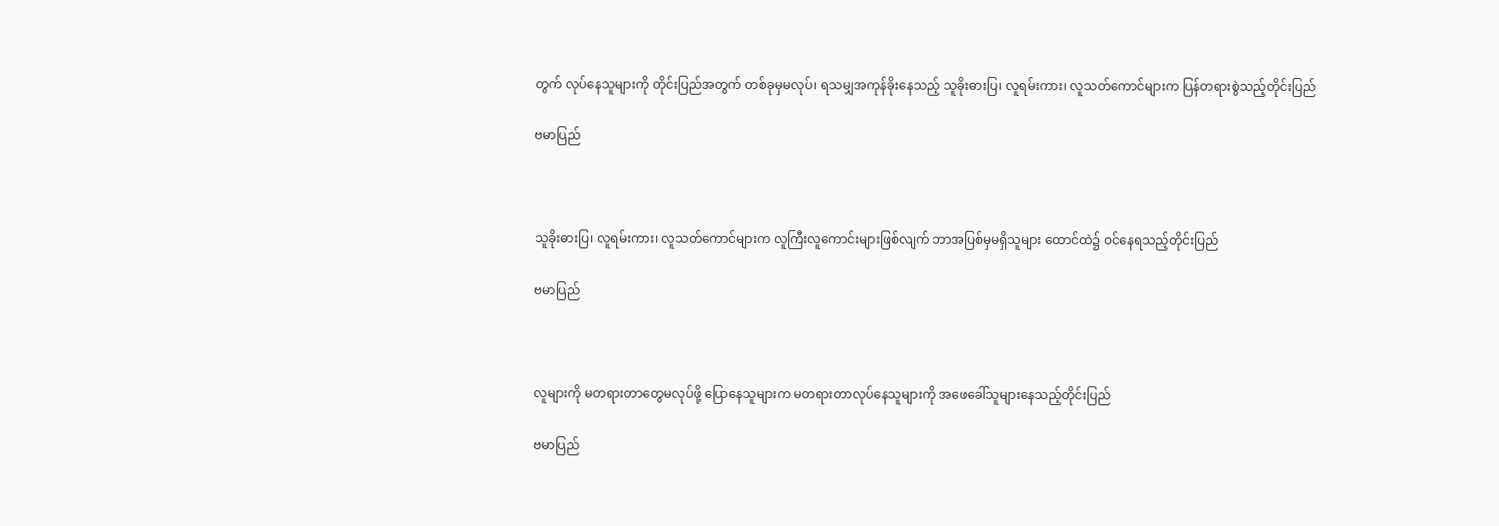တွက် လုပ်နေသူများကို တိုင်းပြည်အတွက် တစ်ခုမှမလုပ်၊ ရသမျှအကုန်ခိုးနေသည့် သူခိုးဓားပြ၊ လူရမ်းကား၊ လူသတ်ကောင်များက ပြန်တရားစွဲသည့်တိုင်းပြည်

ဗမာပြည်



သူခိုးဓားပြ၊ လူရမ်းကား၊ လူသတ်ကောင်များက လူကြီးလူကောင်းများဖြစ်လျက် ဘာအပြစ်မှမရှိသူများ ထောင်ထဲ၌ ဝင်နေရသည့်တိုင်းပြည်

ဗမာပြည်



လူများကို မတရားတာတွေမလုပ်ဖို့ ပြောနေသူများက မတရားတာလုပ်နေသူများကို အဖေခေါ်သူများနေသည့်တိုင်းပြည်

ဗမာပြည်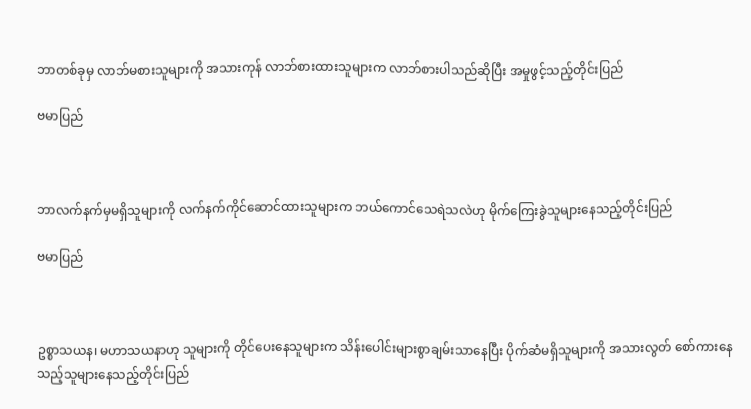ဘာတစ်ခုမှ လာဘ်မစားသူများကို အသားကုန် လာဘ်စားထားသူများက လာဘ်စားပါသည်ဆိုပြီး အမှုဖွင့်သည့်တိုင်းပြည်

ဗမာပြည်



ဘာလက်နက်မှမရှိသူများကို လက်နက်ကိုင်ဆောင်ထားသူများက ဘယ်ကောင်သေရဲသလဲဟု မိုက်ကြေးခွဲသူများနေသည့်တိုင်းပြည်

ဗမာပြည်



ဥစ္စာသယန၊ မဟာသယနာဟု သူများကို တိုင်ပေးနေသူများက သိန်းပေါင်းများစွာချမ်းသာနေပြီး ပိုက်ဆံမရှိသူများကို အသားလွတ် စော်ကားနေသည့်သူများနေသည့်တိုင်းပြည်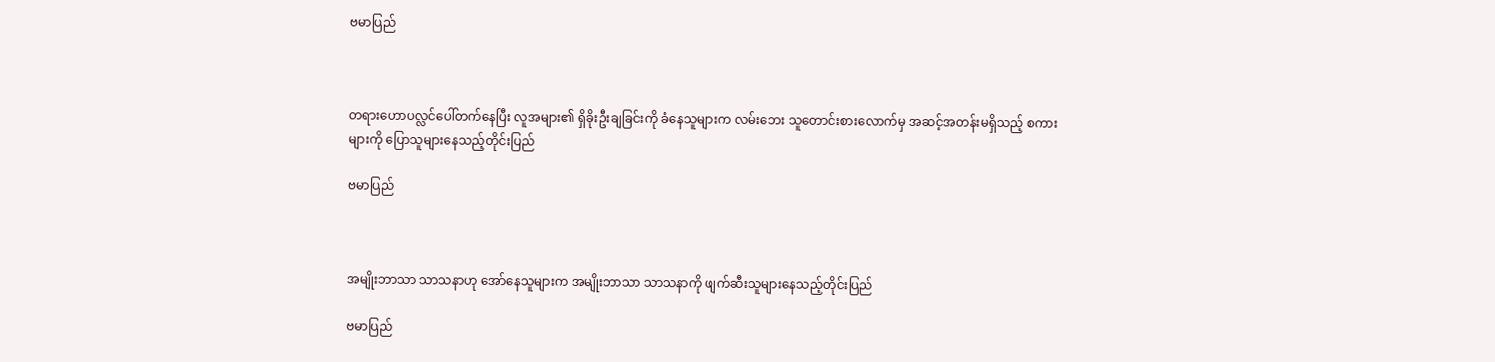ဗမာပြည်



တရားဟောပလ္လင်ပေါ်တက်နေပြီး လူအများ၏ ရှိခိုးဦးချခြင်းကို ခံနေသူများက လမ်းဘေး သူတောင်းစားလောက်မှ အဆင့်အတန်းမရှိသည့် စကားများကို ပြောသူများနေသည့်တိုင်းပြည်

ဗမာပြည်



အမျိုးဘာသာ သာသနာဟု အော်နေသူများက အမျိုးဘာသာ သာသနာကို ဖျက်ဆီးသူများနေသည့်တိုင်းပြည်

ဗမာပြည်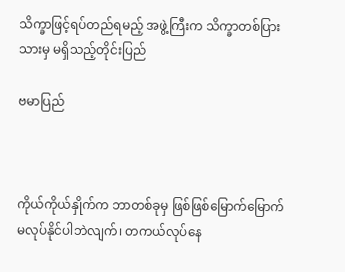သိက္ခာဖြင့်ရပ်တည်ရမည့် အဖွဲ့ကြီးက သိက္ခာတစ်ပြားသားမှ မရှိသည့်တိုင်းပြည်

ဗမာပြည်



ကိုယ်ကိုယ်နှိုက်က ဘာတစ်ခုမှ ဖြစ်ဖြစ်မြောက်မြောက် မလုပ်နိုင်ပါဘဲလျက်၊ တကယ်လုပ်နေ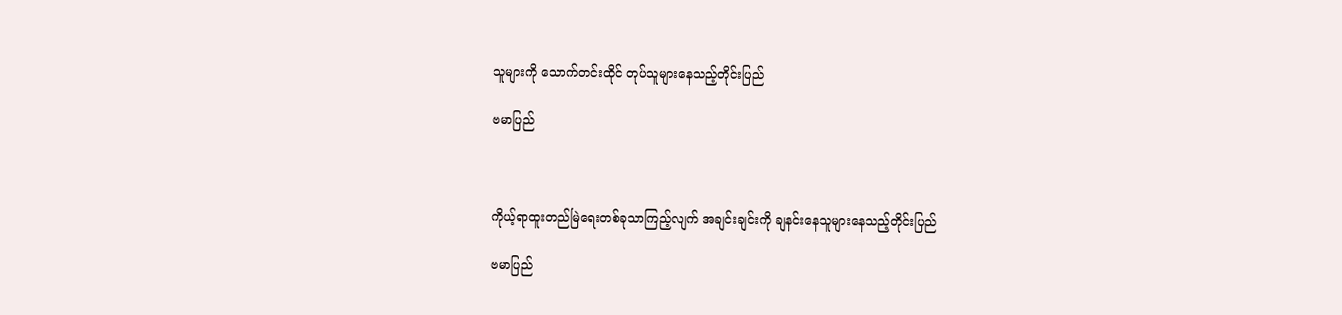သူများကို သောက်တင်းထိုင် တုပ်သူများနေသည့်တိုင်းပြည်

ဗမာပြည်



ကိုယ့်ရာထူးတည်မြဲရေးတစ်ခုသာကြည့်လျက် အချင်းချင်းကို ချနင်းနေသူများနေသည့်တိုင်းပြည်

ဗမာပြည်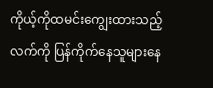ကိုယ့်ကိုထမင်းကျွေးထားသည့်လက်ကို ပြန်ကိုက်နေသူများနေ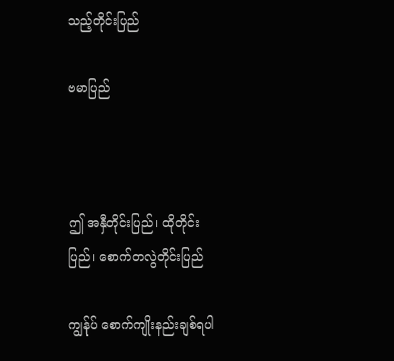သည့်တိုင်းပြည်

ဗမာပြည်



ဤ အနှီတိုင်းပြည်၊ ထိုတိုင်းပြည်၊ စောက်တလွဲတိုင်းပြည်

ကျွန်ုပ် စောက်ကျိုးနည်းချစ်ရပါ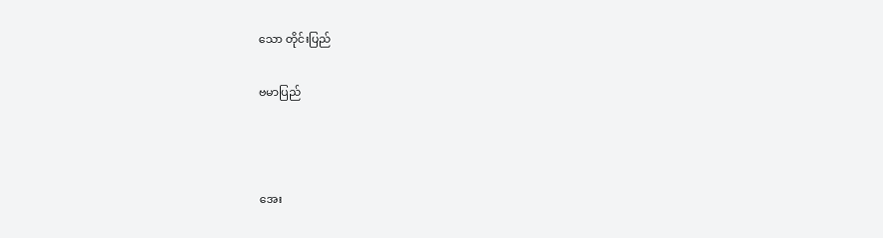သော တိုင်းပြည်

ဗမာပြည်



အေး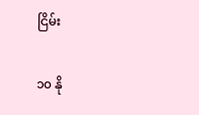ငြိမ်း

၁၀ နို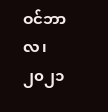ဝင်ဘာလ၊ ၂၀၂၁